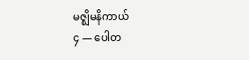မဇ္ဈိမနိကာယ်
၄ — ပေါတ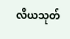လိယသုတ်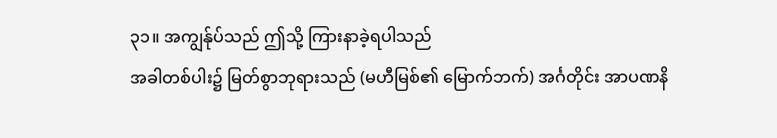၃၁။ အကျွန်ုပ်သည် ဤသို့ ကြားနာခဲ့ရပါသည်
အခါတစ်ပါး၌ မြတ်စွာဘုရားသည် (မဟီမြစ်၏ မြောက်ဘက်) အင်္ဂတိုင်း အာပဏနိ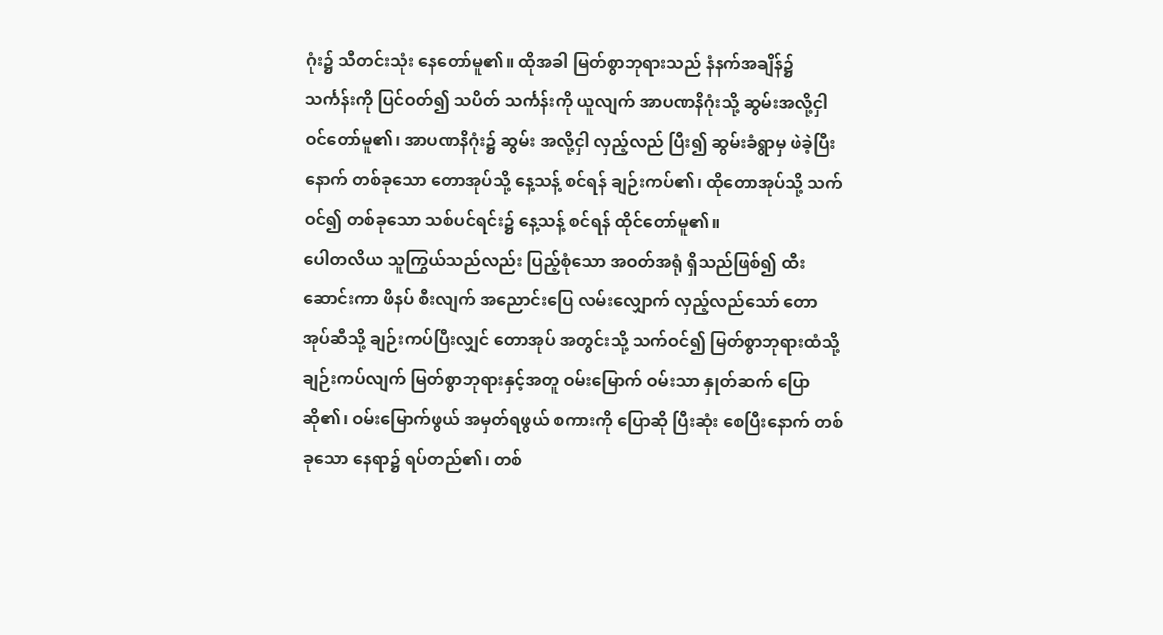ဂုံး၌ သီတင်းသုံး နေတော်မူ၏။ ထိုအခါ မြတ်စွာဘုရားသည် နံနက်အချိန်၌ သင်္ကန်းကို ပြင်ဝတ်၍ သပိတ် သင်္ကန်းကို ယူလျက် အာပဏနိဂုံးသို့ ဆွမ်းအလို့ငှါ ဝင်တော်မူ၏၊ အာပဏနိဂုံး၌ ဆွမ်း အလို့ငှါ လှည့်လည် ပြီး၍ ဆွမ်းခံရွာမှ ဖဲခဲ့ပြီးနောက် တစ်ခုသော တောအုပ်သို့ နေ့သန့် စင်ရန် ချဉ်းကပ်၏၊ ထိုတောအုပ်သို့ သက်ဝင်၍ တစ်ခုသော သစ်ပင်ရင်း၌ နေ့သန့် စင်ရန် ထိုင်တော်မူ၏။
ပေါတလိယ သူကြွယ်သည်လည်း ပြည့်စုံသော အဝတ်အရုံ ရှိသည်ဖြစ်၍ ထီး ဆောင်းကာ ဖိနပ် စီးလျက် အညောင်းပြေ လမ်းလျှောက် လှည့်လည်သော် တောအုပ်ဆီသို့ ချဉ်းကပ်ပြီးလျှင် တောအုပ် အတွင်းသို့ သက်ဝင်၍ မြတ်စွာဘုရားထံသို့ ချဉ်းကပ်လျက် မြတ်စွာဘုရားနှင့်အတူ ဝမ်းမြောက် ဝမ်းသာ နှုတ်ဆက် ပြောဆို၏၊ ဝမ်းမြောက်ဖွယ် အမှတ်ရဖွယ် စကားကို ပြောဆို ပြီးဆုံး စေပြီးနောက် တစ်ခုသော နေရာ၌ ရပ်တည်၏၊ တစ်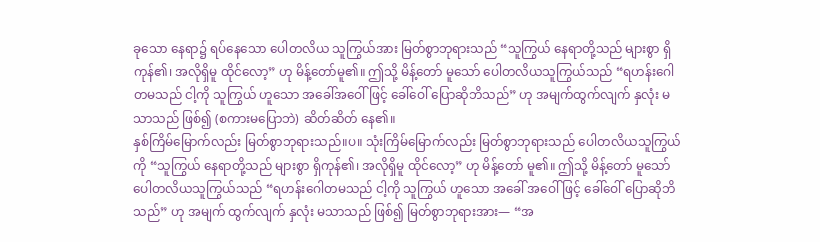ခုသော နေရာ၌ ရပ်နေသော ပေါတလိယ သူကြွယ်အား မြတ်စွာဘုရားသည် “သူကြွယ် နေရာတို့သည် များစွာ ရှိကုန်၏၊ အလိုရှိမူ ထိုင်လော့” ဟု မိန့်တော်မူ၏။ ဤသို့ မိန့်တော် မူသော် ပေါတလိယသူကြွယ်သည် “ရဟန်းဂေါတမသည် ငါ့ကို သူကြွယ် ဟူသော အခေါ်အဝေါ်ဖြင့် ခေါ်ဝေါ် ပြောဆိုဘိသည်” ဟု အမျက်ထွက်လျက် နှလုံး မသာသည် ဖြစ်၍ (စကားမပြောဘဲ) ဆိတ်ဆိတ် နေ၏။
နှစ်ကြိမ်မြောက်လည်း မြတ်စွာဘုရားသည်။ပ။ သုံးကြိမ်မြောက်လည်း မြတ်စွာဘုရားသည် ပေါတလိယသူကြွယ်ကို “သူကြွယ် နေရာတို့သည် များစွာ ရှိကုန်၏၊ အလိုရှိမူ ထိုင်လော့” ဟု မိန့်တော် မူ၏။ ဤသို့ မိန့်တော် မူသော် ပေါတလိယသူကြွယ်သည် “ရဟန်းဂေါတမသည် ငါ့ကို သူကြွယ် ဟူသော အခေါ် အဝေါ်ဖြင့် ခေါ်ဝေါ် ပြောဆိုဘိသည်” ဟု အမျက် ထွက်လျက် နှလုံး မသာသည် ဖြစ်၍ မြတ်စွာဘုရားအား— “အ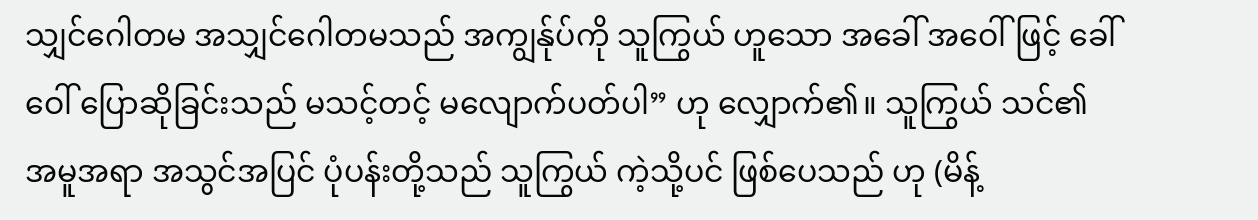သျှင်ဂေါတမ အသျှင်ဂေါတမသည် အကျွန်ုပ်ကို သူကြွယ် ဟူသော အခေါ် အဝေါ်ဖြင့် ခေါ်ဝေါ် ပြောဆိုခြင်းသည် မသင့်တင့် မလျောက်ပတ်ပါ” ဟု လျှောက်၏။ သူကြွယ် သင်၏ အမူအရာ အသွင်အပြင် ပုံပန်းတို့သည် သူကြွယ် ကဲ့သို့ပင် ဖြစ်ပေသည် ဟု (မိန့်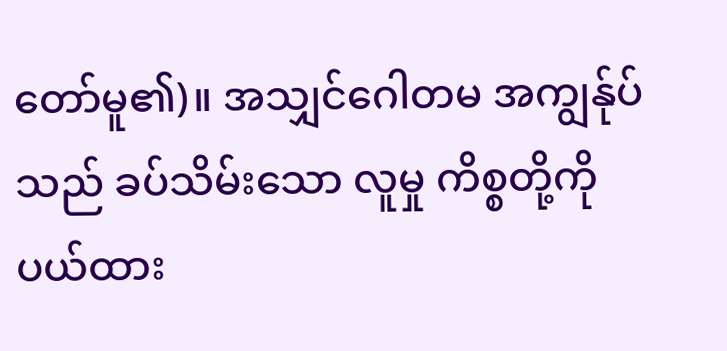တော်မူ၏)။ အသျှင်ဂေါတမ အကျွန်ုပ်သည် ခပ်သိမ်းသော လူမှု ကိစ္စတို့ကို ပယ်ထား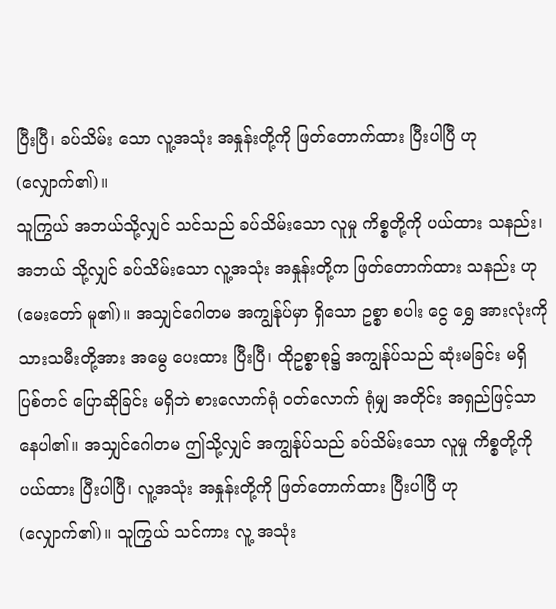ပြီးပြီ၊ ခပ်သိမ်း သော လူ့အသုံး အနှုန်းတို့ကို ဖြတ်တောက်ထား ပြီးပါပြီ ဟု (လျှောက်၏)။
သူကြွယ် အဘယ်သို့လျှင် သင်သည် ခပ်သိမ်းသော လူမှု ကိစ္စတို့ကို ပယ်ထား သနည်း၊ အဘယ် သို့လျှင် ခပ်သိမ်းသော လူ့အသုံး အနှုန်းတို့က ဖြတ်တောက်ထား သနည်း ဟု (မေးတော် မူ၏)။ အသျှင်ဂေါတမ အကျွန်ုပ်မှာ ရှိသော ဥစ္စာ စပါး ငွေ ရွှေ အားလုံးကို သားသမီးတို့အား အမွေ ပေးထား ပြီးပြီ၊ ထိုဥစ္စာစု၌ အကျွန်ုပ်သည် ဆုံးမခြင်း မရှိ ပြစ်တင် ပြောဆိုခြင်း မရှိဘဲ စားလောက်ရုံ ဝတ်လောက် ရုံမျှ အတိုင်း အရှည်ဖြင့်သာ နေပါ၏။ အသျှင်ဂေါတမ ဤသို့လျှင် အကျွန်ုပ်သည် ခပ်သိမ်းသော လူမှု ကိစ္စတို့ကို ပယ်ထား ပြီးပါပြီ၊ လူ့အသုံး အနှုန်းတို့ကို ဖြတ်တောက်ထား ပြီးပါပြီ ဟု (လျှောက်၏)။ သူကြွယ် သင်ကား လူ့ အသုံး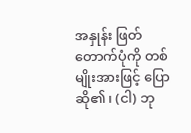အနှုန်း ဖြတ်တောက်ပုံကို တစ်မျိုးအားဖြင့် ပြောဆို၏၊ (ငါ) ဘု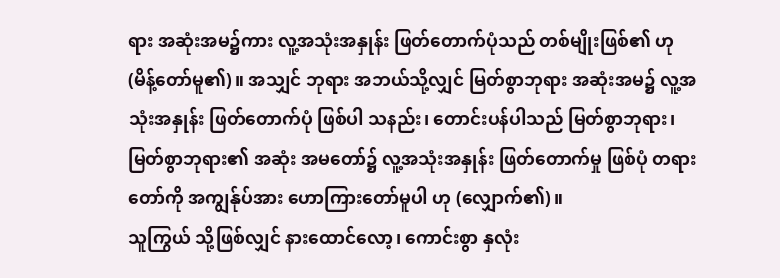ရား အဆုံးအမ၌ကား လူ့အသုံးအနှုန်း ဖြတ်တောက်ပုံသည် တစ်မျိုးဖြစ်၏ ဟု (မိန့်တော်မူ၏)။ အသျှင် ဘုရား အဘယ်သို့လျှင် မြတ်စွာဘုရား အဆုံးအမ၌ လူ့အသုံးအနှုန်း ဖြတ်တောက်ပုံ ဖြစ်ပါ သနည်း၊ တောင်းပန်ပါသည် မြတ်စွာဘုရား၊ မြတ်စွာဘုရား၏ အဆုံး အမတော်၌ လူ့အသုံးအနှုန်း ဖြတ်တောက်မှု ဖြစ်ပုံ တရားတော်ကို အကျွန်ုပ်အား ဟောကြားတော်မူပါ ဟု (လျှောက်၏)။
သူကြွယ် သို့ဖြစ်လျှင် နားထောင်လော့၊ ကောင်းစွာ နှလုံး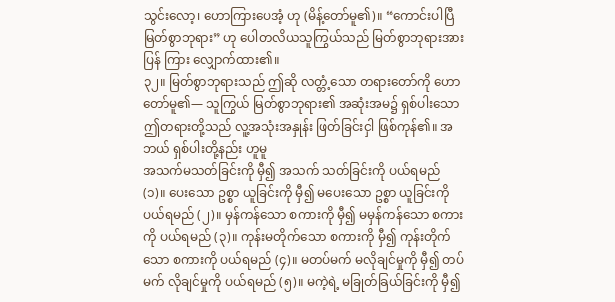သွင်းလော့၊ ဟောကြားပေအံ့ ဟု (မိန့်တော်မူ၏)။ “ကောင်းပါပြီ မြတ်စွာဘုရား” ဟု ပေါတလိယသူကြွယ်သည် မြတ်စွာဘုရားအား ပြန် ကြား လျှောက်ထား၏။
၃၂။ မြတ်စွာဘုရားသည် ဤဆို လတ္တံ့သော တရားတော်ကို ဟောတော်မူ၏— သူကြွယ် မြတ်စွာဘုရား၏ အဆုံးအမ၌ ရှစ်ပါးသော ဤတရားတို့သည် လူ့အသုံးအနှုန်း ဖြတ်ခြင်းငှါ ဖြစ်ကုန်၏။ အဘယ် ရှစ်ပါးတို့နည်း ဟူမူ
အသက်မသတ်ခြင်းကို မှီ၍ အသက် သတ်ခြင်းကို ပယ်ရမည် (၁)။ ပေးသော ဥစ္စာ ယူခြင်းကို မှီ၍ မပေးသော ဥစ္စာ ယူခြင်းကို ပယ်ရမည် (၂)။ မှန်ကန်သော စကားကို မှီ၍ မမှန်ကန်သော စကားကို ပယ်ရမည် (၃)။ ကုန်းမတိုက်သော စကားကို မှီ၍ ကုန်းတိုက်သော စကားကို ပယ်ရမည် (၄)။ မတပ်မက် မလိုချင်မှုကို မှီ၍ တပ်မက် လိုချင်မှုကို ပယ်ရမည် (၅)။ မကဲ့ရဲ့ မခြုတ်ခြယ်ခြင်းကို မှီ၍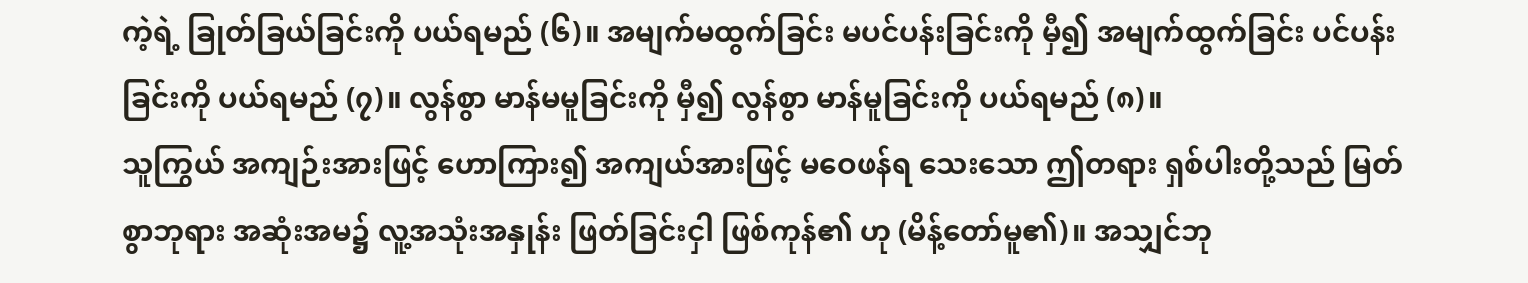ကဲ့ရဲ့ ခြုတ်ခြယ်ခြင်းကို ပယ်ရမည် (၆)။ အမျက်မထွက်ခြင်း မပင်ပန်းခြင်းကို မှီ၍ အမျက်ထွက်ခြင်း ပင်ပန်းခြင်းကို ပယ်ရမည် (၇)။ လွန်စွာ မာန်မမူခြင်းကို မှီ၍ လွန်စွာ မာန်မူခြင်းကို ပယ်ရမည် (၈)။
သူကြွယ် အကျဉ်းအားဖြင့် ဟောကြား၍ အကျယ်အားဖြင့် မဝေဖန်ရ သေးသော ဤတရား ရှစ်ပါးတို့သည် မြတ်စွာဘုရား အဆုံးအမ၌ လူ့အသုံးအနှုန်း ဖြတ်ခြင်းငှါ ဖြစ်ကုန်၏ ဟု (မိန့်တော်မူ၏)။ အသျှင်ဘု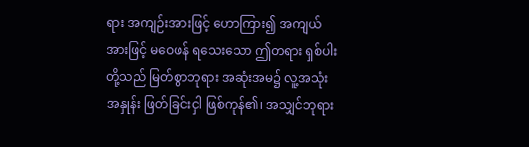ရား အကျဉ်းအားဖြင့် ဟောကြား၍ အကျယ်အားဖြင့် မဝေဖန် ရသေးသော ဤတရား ရှစ်ပါးတို့သည် မြတ်စွာဘုရား အဆုံးအမ၌ လူ့အသုံးအနှုန်း ဖြတ်ခြင်းငှါ ဖြစ်ကုန်၏၊ အသျှင်ဘုရား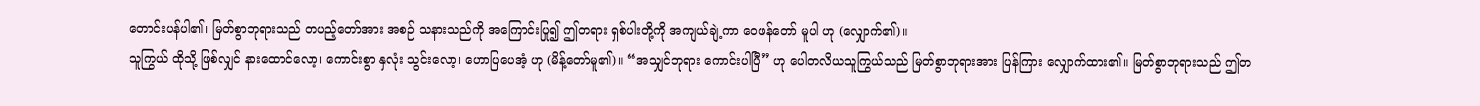တောင်းပန်ပါ၏၊ မြတ်စွာဘုရားသည် တပည့်တော်အား အစဉ် သနားသည်ကို အကြောင်းပြု၍ ဤတရား ရှစ်ပါးတို့ကို အကျယ်ချဲ့ကာ ဝေဖန်တော် မူပါ ဟု (လျှောက်၏)။
သူကြွယ် ထိုသို့ ဖြစ်လျှင် နားထောင်လော့၊ ကောင်းစွာ နှလုံး သွင်းလော့၊ ဟောပြပေအံ့ ဟု (မိန့်တော်မူ၏)။ “အသျှင်ဘုရား ကောင်းပါပြီ” ဟု ပေါတလိယသူကြွယ်သည် မြတ်စွာဘုရားအား ပြန်ကြား လျှောက်ထား၏။ မြတ်စွာဘုရားသည် ဤတ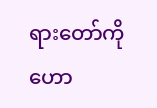ရားတော်ကို ဟော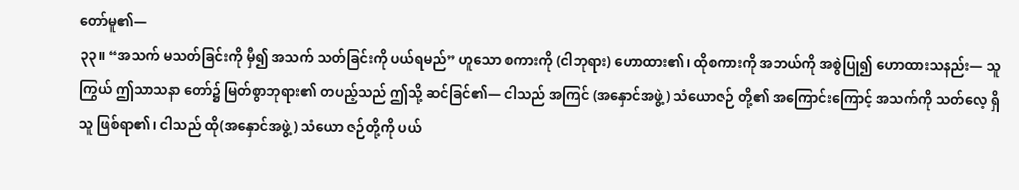တော်မူ၏—
၃၃။ “အသက် မသတ်ခြင်းကို မှီ၍ အသက် သတ်ခြင်းကို ပယ်ရမည်” ဟူသော စကားကို (ငါဘုရား) ဟောထား၏၊ ထိုစကားကို အဘယ်ကို အစွဲပြု၍ ဟောထားသနည်း— သူကြွယ် ဤသာသနာ တော်၌ မြတ်စွာဘုရား၏ တပည့်သည် ဤသို့ ဆင်ခြင်၏— ငါသည် အကြင် (အနှောင်အဖွဲ့) သံယောဇဉ် တို့၏ အကြောင်းကြောင့် အသက်ကို သတ်လေ့ ရှိသူ ဖြစ်ရာ၏၊ ငါသည် ထို(အနှောင်အဖွဲ့) သံယော ဇဉ်တို့ကို ပယ်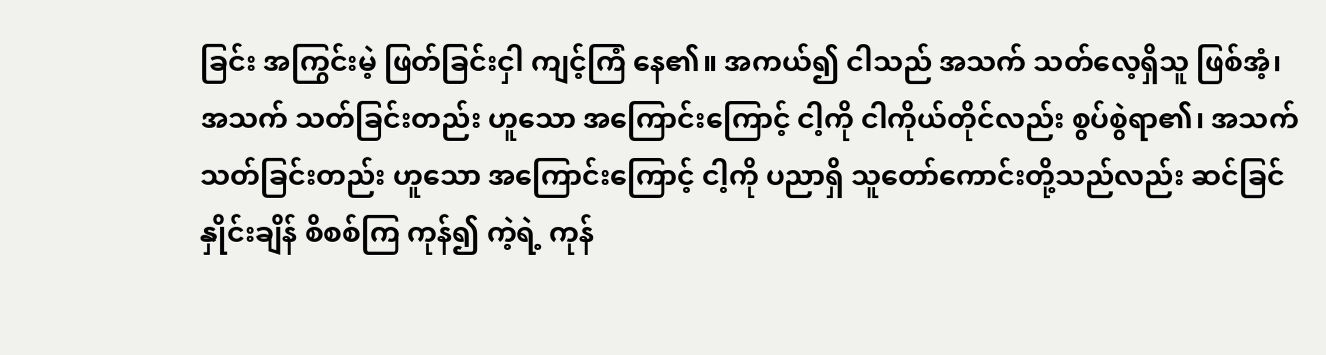ခြင်း အကြွင်းမဲ့ ဖြတ်ခြင်းငှါ ကျင့်ကြံ နေ၏။ အကယ်၍ ငါသည် အသက် သတ်လေ့ရှိသူ ဖြစ်အံ့၊ အသက် သတ်ခြင်းတည်း ဟူသော အကြောင်းကြောင့် ငါ့ကို ငါကိုယ်တိုင်လည်း စွပ်စွဲရာ၏၊ အသက် သတ်ခြင်းတည်း ဟူသော အကြောင်းကြောင့် ငါ့ကို ပညာရှိ သူတော်ကောင်းတို့သည်လည်း ဆင်ခြင် နှိုင်းချိန် စိစစ်ကြ ကုန်၍ ကဲ့ရဲ့ ကုန်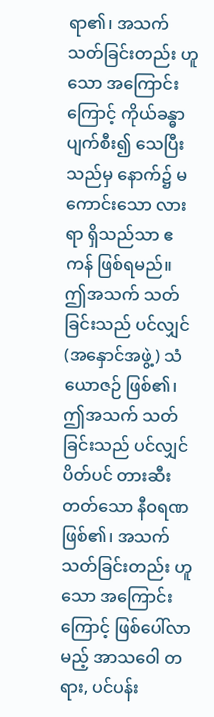ရာ၏၊ အသက် သတ်ခြင်းတည်း ဟူသော အကြောင်း ကြောင့် ကိုယ်ခန္ဓာ ပျက်စီး၍ သေပြီးသည်မှ နောက်၌ မကောင်းသော လားရာ ရှိသည်သာ ဧကန် ဖြစ်ရမည်။ ဤအသက် သတ်ခြင်းသည် ပင်လျှင် (အနှောင်အဖွဲ့) သံယောဇဉ် ဖြစ်၏၊ ဤအသက် သတ်ခြင်းသည် ပင်လျှင် ပိတ်ပင် တားဆီး တတ်သော နီဝရဏဖြစ်၏၊ အသက် သတ်ခြင်းတည်း ဟူသော အကြောင်းကြောင့် ဖြစ်ပေါ်လာမည့် အာသဝေါ တရား, ပင်ပန်း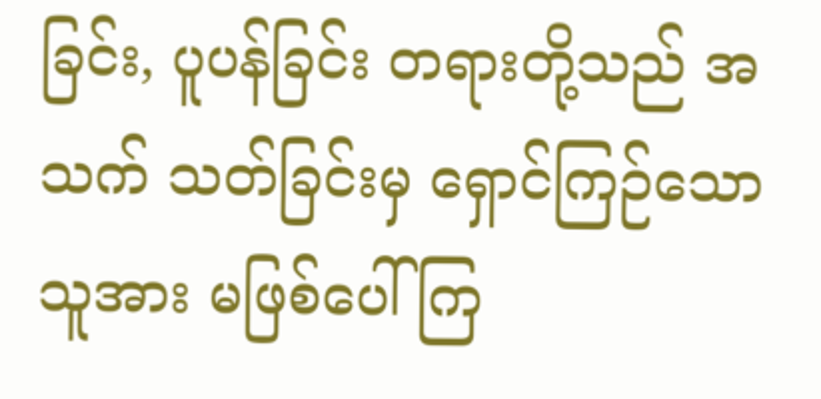ခြင်း, ပူပန်ခြင်း တရားတို့သည် အသက် သတ်ခြင်းမှ ရှောင်ကြဉ်သော သူအား မဖြစ်ပေါ်ကြ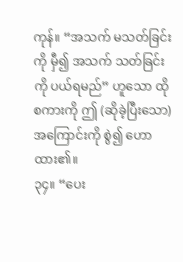ကုန်။ “အသက် မသတ်ခြင်းကို မှီ၍ အသက် သတ်ခြင်းကို ပယ်ရမည်” ဟူသော ထိုစကားကို ဤ (ဆိုခဲ့ပြီးသော) အကြောင်းကို စွဲ၍ ဟောထား၏။
၃၄။ “ပေး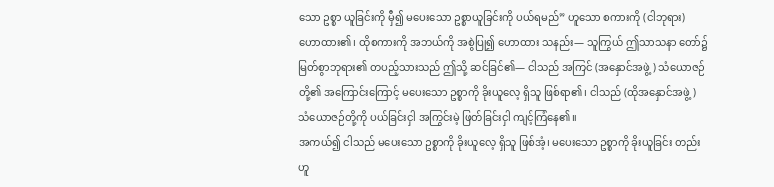သော ဥစ္စာ ယူခြင်းကို မှီ၍ မပေးသော ဥစ္စာယူခြင်းကို ပယ်ရမည်” ဟူသော စကားကို (ငါဘုရား) ဟောထား၏၊ ထိုစကားကို အဘယ်ကို အစွဲပြု၍ ဟောထား သနည်း— သူကြွယ် ဤသာသနာ တော်၌ မြတ်စွာဘုရား၏ တပည့်သားသည် ဤသို့ ဆင်ခြင်၏— ငါသည် အကြင် (အနှောင်အဖွဲ့) သံယောဇဉ်တို့၏ အကြောင်းကြောင့် မပေးသော ဥစ္စာကို ခိုးယူလေ့ ရှိသူ ဖြစ်ရာ၏၊ ငါသည် (ထိုအနှောင်အဖွဲ့) သံယောဇဉ်တို့ကို ပယ်ခြင်းငှါ အကြွင်းမဲ့ ဖြတ်ခြင်းငှါ ကျင့်ကြံနေ၏။
အကယ်၍ ငါသည် မပေးသော ဥစ္စာကို ခိုးယူလေ့ ရှိသူ ဖြစ်အံ့၊ မပေးသော ဥစ္စာကို ခိုးယူခြင်း တည်း ဟူ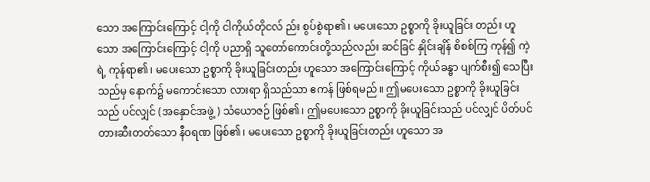သော အကြောင်းကြောင့် ငါ့ကို ငါကိုယ်တိုငလ် ည်း စွပ်စွဲရာ၏၊ မပေးသော ဥစ္စာကို ခိုးယူခြင်း တည်း ဟူသော အကြောင်းကြောင့် ငါ့ကို ပညာရှိ သူတော်ကောင်းတို့သည်လည်း ဆင်ခြင် နှိုင်းချိန် စိစစ်ကြ ကုန်၍ ကဲ့ရဲ့ ကုန်ရာ၏၊ မပေးသော ဥစ္စာကို ခိုးယူခြင်းတည်း ဟူသော အကြောင်းကြောင့် ကိုယ်ခန္ဓာ ပျက်စီး၍ သေပြီးသည်မှ နောက်၌ မကောင်းသော လားရာ ရှိသည်သာ ဧကန် ဖြစ်ရမည်။ ဤမပေးသော ဥစ္စာကို ခိုးယူခြင်းသည် ပင်လျှင် (အနှောင်အဖွဲ့) သံယောဇဉ် ဖြစ်၏၊ ဤမပေးသော ဥစ္စာကို ခိုးယူခြင်းသည် ပင်လျှင် ပိတ်ပင် တားဆီးတတ်သော နီဝရဏ ဖြစ်၏၊ မပေးသော ဥစ္စာကို ခိုးယူခြင်းတည်း ဟူသော အ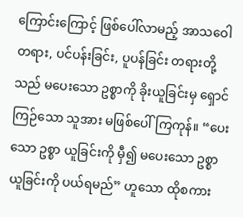ကြောင်းကြောင့် ဖြစ်ပေါ်လာမည့် အာသဝေါ တရား, ပင်ပန်းခြင်း, ပူပန်ခြင်း တရားတို့သည် မပေးသော ဥစ္စာကို ခိုးယူခြင်းမှ ရှောင်ကြဉ်သော သူအား မဖြစ်ပေါ်ကြကုန်။ “ပေးသော ဥစ္စာ ယူခြင်းကို မှီ၍ မပေးသော ဥစ္စာ ယူခြင်းကို ပယ်ရမည်” ဟူသော ထိုစကား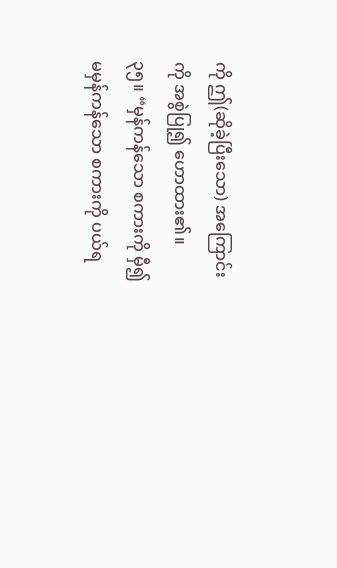ကို ဤ(ဆိုခဲ့ပြီးသော) အကြောင်းကို အစွဲပြု၍ ဟောထား၏။
၃၅။ “မှန်ကန်သော စကားကို မှီ၍ မမှန်ကန်သော စကားကို ပယ်ရ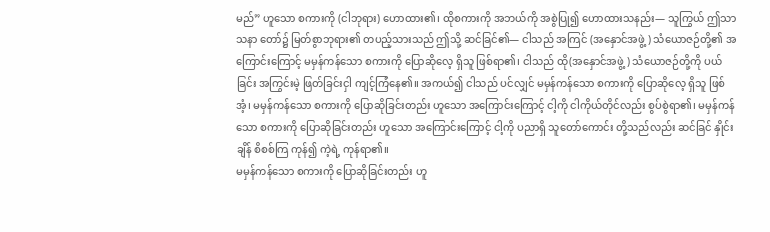မည်” ဟူသော စကားကို (ငါဘုရား) ဟောထား၏၊ ထိုစကားကို အဘယ်ကို အစွဲပြု၍ ဟောထားသနည်း— သူကြွယ် ဤသာသနာ တော်၌ မြတ်စွာဘုရား၏ တပည့်သားသည် ဤသို့ ဆင်ခြင်၏— ငါသည် အကြင် (အနှောင်အဖွဲ့) သံယောဇဉ်တို့၏ အကြောင်းကြောင့် မမှန်ကန်သော စကားကို ပြောဆိုလေ့ ရှိသူ ဖြစ်ရာ၏၊ ငါသည် ထို(အနှောင်အဖွဲ့) သံယောဇဉ်တို့ကို ပယ်ခြင်း အကြွင်းမဲ့ ဖြတ်ခြင်းငှါ ကျင့်ကြံနေ၏။ အကယ်၍ ငါသည် ပင်လျှင် မမှန်ကန်သော စကားကို ပြောဆိုလေ့ ရှိသူ ဖြစ်အံ့၊ မမှန်ကန်သော စကားကို ပြောဆိုခြင်းတည်း ဟူသော အကြောင်းကြောင့် ငါ့ကို ငါကိုယ်တိုင်လည်း စွပ်စွဲရာ၏၊ မမှန်ကန်သော စကားကို ပြောဆိုခြင်းတည်း ဟူသော အကြောင်းကြောင့် ငါ့ကို ပညာရှိ သူတော်ကောင်း တို့သည်လည်း ဆင်ခြင် နှိုင်းချိန် စိစစ်ကြ ကုန်၍ ကဲ့ရဲ့ ကုန်ရာ၏။
မမှန်ကန်သော စကားကို ပြောဆိုခြင်းတည်း ဟူ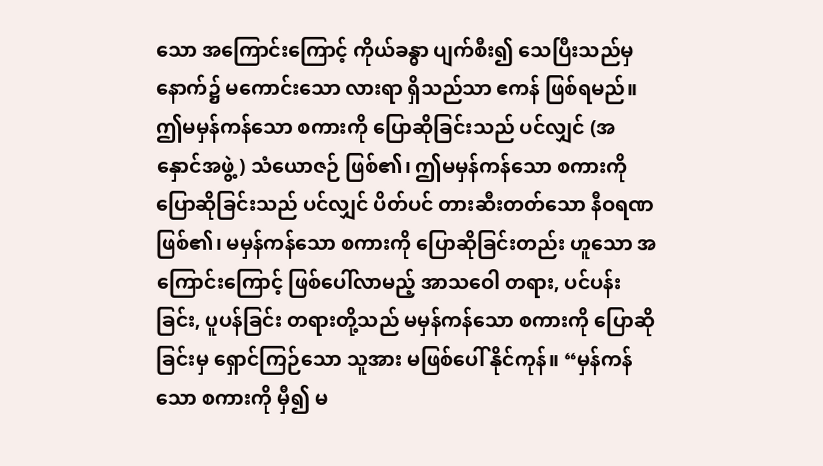သော အကြောင်းကြောင့် ကိုယ်ခန္ဓာ ပျက်စီး၍ သေပြီးသည်မှ နောက်၌ မကောင်းသော လားရာ ရှိသည်သာ ဧကန် ဖြစ်ရမည်။ ဤမမှန်ကန်သော စကားကို ပြောဆိုခြင်းသည် ပင်လျှင် (အနှောင်အဖွဲ့) သံယောဇဉ် ဖြစ်၏၊ ဤမမှန်ကန်သော စကားကို ပြောဆိုခြင်းသည် ပင်လျှင် ပိတ်ပင် တားဆီးတတ်သော နီဝရဏ ဖြစ်၏၊ မမှန်ကန်သော စကားကို ပြောဆိုခြင်းတည်း ဟူသော အကြောင်းကြောင့် ဖြစ်ပေါ်လာမည့် အာသဝေါ တရား, ပင်ပန်းခြင်း, ပူပန်ခြင်း တရားတို့သည် မမှန်ကန်သော စကားကို ပြောဆိုခြင်းမှ ရှောင်ကြဉ်သော သူအား မဖြစ်ပေါ် နိုင်ကုန်။ “မှန်ကန်သော စကားကို မှီ၍ မ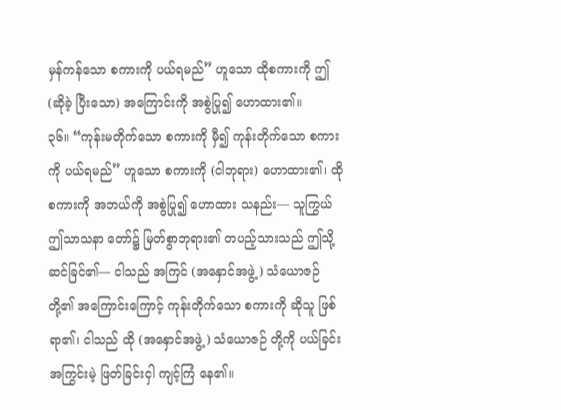မှန်ကန်သော စကားကို ပယ်ရမည်” ဟူသော ထိုစကားကို ဤ (ဆိုခဲ့ ပြီးသော) အကြောင်းကို အစွဲပြု၍ ဟောထား၏။
၃၆။ “ကုန်းမတိုက်သော စကားကို မှီ၍ ကုန်းတိုက်သော စကားကို ပယ်ရမည်” ဟူသော စကားကို (ငါဘုရား) ဟောထား၏၊ ထိုစကားကို အဘယ်ကို အစွဲပြု၍ ဟောထား သနည်း— သူကြွယ် ဤသာသနာ တော်၌ မြတ်စွာဘုရား၏ တပည့်သားသည် ဤသို့ ဆင်ခြင်၏— ငါသည် အကြင် (အနှောင်အဖွဲ့) သံယောဇဉ်တို့၏ အကြောင်းကြောင့် ကုန်းတိုက်သော စကားကို ဆိုသူ ဖြစ်ရာ၏၊ ငါသည် ထို (အနှောင်အဖွဲ့) သံယောဇဉ် တို့ကို ပယ်ခြင်း အကြွင်းမဲ့ ဖြတ်ခြင်းငှါ ကျင့်ကြံ နေ၏။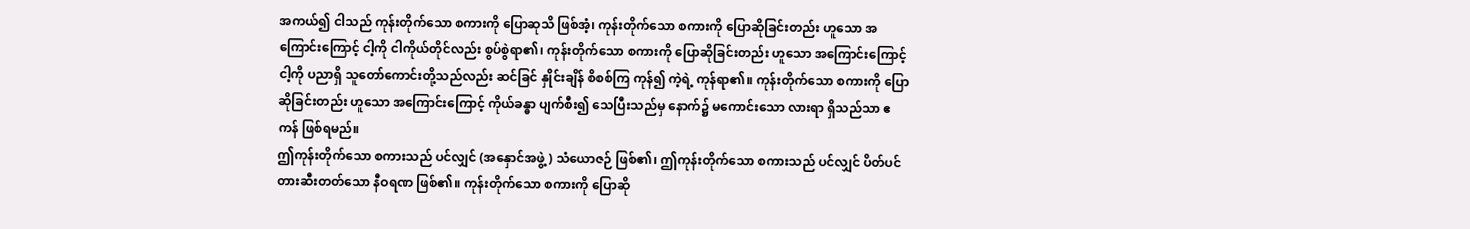အကယ်၍ ငါသည် ကုန်းတိုက်သော စကားကို ပြောဆုသိ ဖြစ်အံ့၊ ကုန်းတိုက်သော စကားကို ပြောဆိုခြင်းတည်း ဟူသော အကြောင်းကြောင့် ငါ့ကို ငါကိုယ်တိုင်လည်း စွပ်စွဲရာ၏၊ ကုန်းတိုက်သော စကားကို ပြောဆိုခြင်းတည်း ဟူသော အကြောင်းကြောင့် ငါ့ကို ပညာရှိ သူတော်ကောင်းတို့သည်လည်း ဆင်ခြင် နှိုင်းချိန် စိစစ်ကြ ကုန်၍ ကဲ့ရဲ့ ကုန်ရာ၏။ ကုန်းတိုက်သော စကားကို ပြောဆိုခြင်းတည်း ဟူသော အကြောင်းကြောင့် ကိုယ်ခန္ဓာ ပျက်စီး၍ သေပြီးသည်မှ နောက်၌ မကောင်းသော လားရာ ရှိသည်သာ ဧကန် ဖြစ်ရမည်။
ဤကုန်းတိုက်သော စကားသည် ပင်လျှင် (အနှောင်အဖွဲ့) သံယောဇဉ် ဖြစ်၏၊ ဤကုန်းတိုက်သော စကားသည် ပင်လျှင် ပိတ်ပင် တားဆီးတတ်သော နီဝရဏ ဖြစ်၏။ ကုန်းတိုက်သော စကားကို ပြောဆို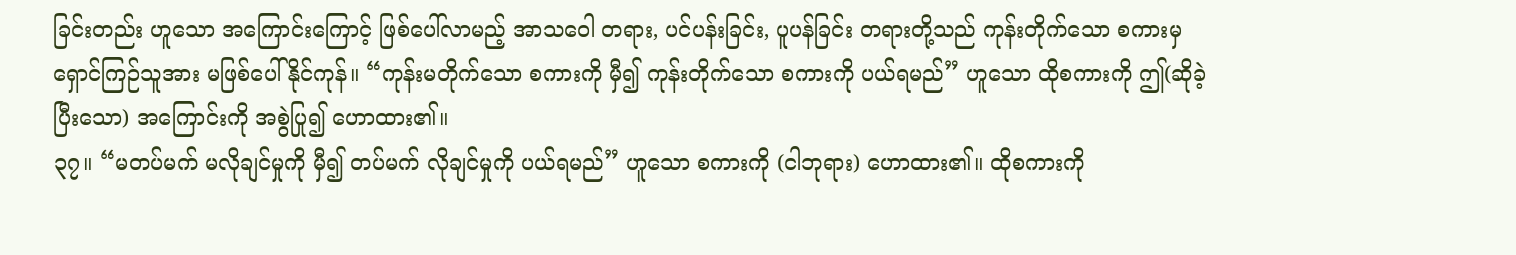ခြင်းတည်း ဟူသော အကြောင်းကြောင့် ဖြစ်ပေါ်လာမည့် အာသဝေါ တရား, ပင်ပန်းခြင်း, ပူပန်ခြင်း တရားတို့သည် ကုန်းတိုက်သော စကားမှ ရှောင်ကြဉ်သူအား မဖြစ်ပေါ်နိုင်ကုန်။ “ကုန်းမတိုက်သော စကားကို မှီ၍ ကုန်းတိုက်သော စကားကို ပယ်ရမည်” ဟူသော ထိုစကားကို ဤ(ဆိုခဲ့ပြီးသော) အကြောင်းကို အစွဲပြု၍ ဟောထား၏။
၃၇။ “မတပ်မက် မလိုချင်မှုကို မှီ၍ တပ်မက် လိုချင်မှုကို ပယ်ရမည်” ဟူသော စကားကို (ငါဘုရား) ဟောထား၏။ ထိုစကားကို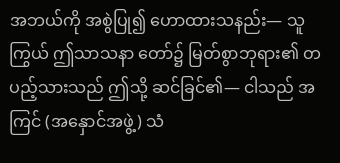အဘယ်ကို အစွဲပြု၍ ဟောထားသနည်း— သူကြွယ် ဤသာသနာ တော်၌ မြတ်စွာဘုရား၏ တပည့်သားသည် ဤသို့ ဆင်ခြင်၏— ငါသည် အကြင် (အနှောင်အဖွဲ့) သံ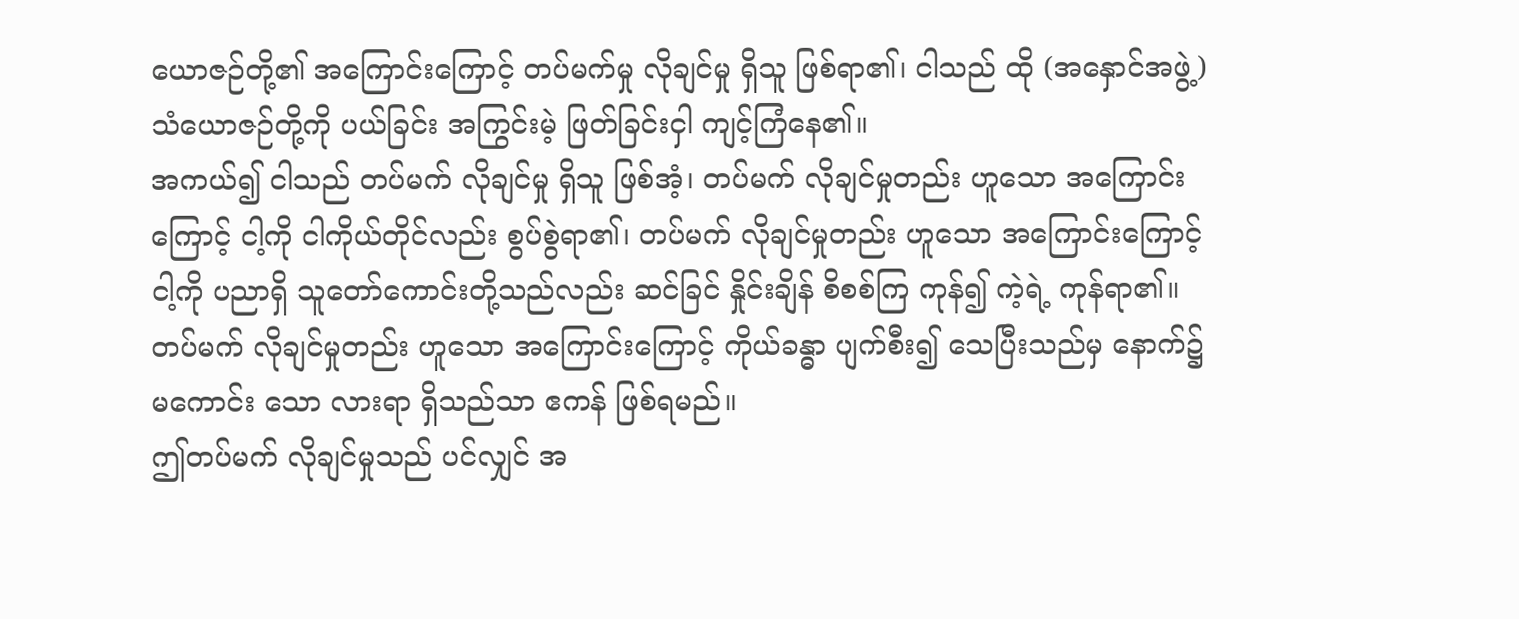ယောဇဉ်တို့၏ အကြောင်းကြောင့် တပ်မက်မှု လိုချင်မှု ရှိသူ ဖြစ်ရာ၏၊ ငါသည် ထို (အနှောင်အဖွဲ့) သံယောဇဉ်တို့ကို ပယ်ခြင်း အကြွင်းမဲ့ ဖြတ်ခြင်းငှါ ကျင့်ကြံနေ၏။
အကယ်၍ ငါသည် တပ်မက် လိုချင်မှု ရှိသူ ဖြစ်အံ့၊ တပ်မက် လိုချင်မှုတည်း ဟူသော အကြောင်း ကြောင့် ငါ့ကို ငါကိုယ်တိုင်လည်း စွပ်စွဲရာ၏၊ တပ်မက် လိုချင်မှုတည်း ဟူသော အကြောင်းကြောင့် ငါ့ကို ပညာရှိ သူတော်ကောင်းတို့သည်လည်း ဆင်ခြင် နှိုင်းချိန် စိစစ်ကြ ကုန်၍ ကဲ့ရဲ့ ကုန်ရာ၏။ တပ်မက် လိုချင်မှုတည်း ဟူသော အကြောင်းကြောင့် ကိုယ်ခန္ဓာ ပျက်စီး၍ သေပြီးသည်မှ နောက်၌ မကောင်း သော လားရာ ရှိသည်သာ ဧကန် ဖြစ်ရမည်။
ဤတပ်မက် လိုချင်မှုသည် ပင်လျှင် အ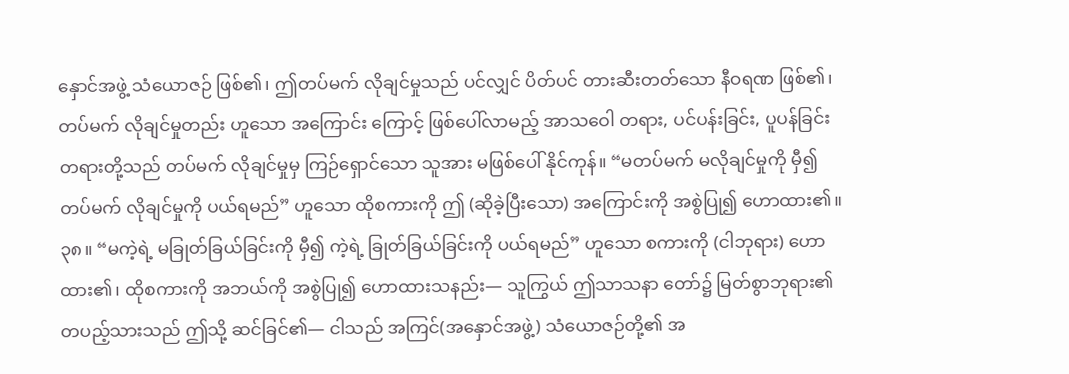နှောင်အဖွဲ့ သံယောဇဉ် ဖြစ်၏၊ ဤတပ်မက် လိုချင်မှုသည် ပင်လျှင် ပိတ်ပင် တားဆီးတတ်သော နီဝရဏ ဖြစ်၏၊ တပ်မက် လိုချင်မှုတည်း ဟူသော အကြောင်း ကြောင့် ဖြစ်ပေါ်လာမည့် အာသဝေါ တရား, ပင်ပန်းခြင်း, ပူပန်ခြင်း တရားတို့သည် တပ်မက် လိုချင်မှုမှ ကြဉ်ရှောင်သော သူအား မဖြစ်ပေါ် နိုင်ကုန်။ “မတပ်မက် မလိုချင်မှုကို မှီ၍ တပ်မက် လိုချင်မှုကို ပယ်ရမည်” ဟူသော ထိုစကားကို ဤ (ဆိုခဲ့ပြီးသော) အကြောင်းကို အစွဲပြု၍ ဟောထား၏။
၃၈။ “မကဲ့ရဲ့ မခြုတ်ခြယ်ခြင်းကို မှီ၍ ကဲ့ရဲ့ ခြုတ်ခြယ်ခြင်းကို ပယ်ရမည်” ဟူသော စကားကို (ငါဘုရား) ဟောထား၏၊ ထိုစကားကို အဘယ်ကို အစွဲပြု၍ ဟောထားသနည်း— သူကြွယ် ဤသာသနာ တော်၌ မြတ်စွာဘုရား၏ တပည့်သားသည် ဤသို့ ဆင်ခြင်၏— ငါသည် အကြင်(အနှောင်အဖွဲ့) သံယောဇဉ်တို့၏ အ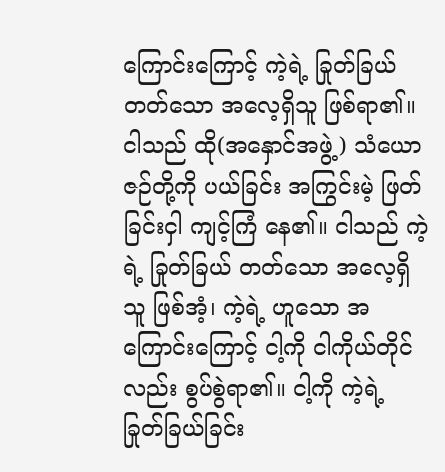ကြောင်းကြောင့် ကဲ့ရဲ့ ခြုတ်ခြယ်တတ်သော အလေ့ရှိသူ ဖြစ်ရာ၏။ ငါသည် ထို(အနှောင်အဖွဲ့) သံယောဇဉ်တို့ကို ပယ်ခြင်း အကြွင်းမဲ့ ဖြတ်ခြင်းငှါ ကျင့်ကြံ နေ၏။ ငါသည် ကဲ့ရဲ့ ခြုတ်ခြယ် တတ်သော အလေ့ရှိသူ ဖြစ်အံ့၊ ကဲ့ရဲ့ ဟူသော အကြောင်းကြောင့် ငါ့ကို ငါကိုယ်တိုင်လည်း စွပ်စွဲရာ၏။ ငါ့ကို ကဲ့ရဲ့ ခြုတ်ခြယ်ခြင်း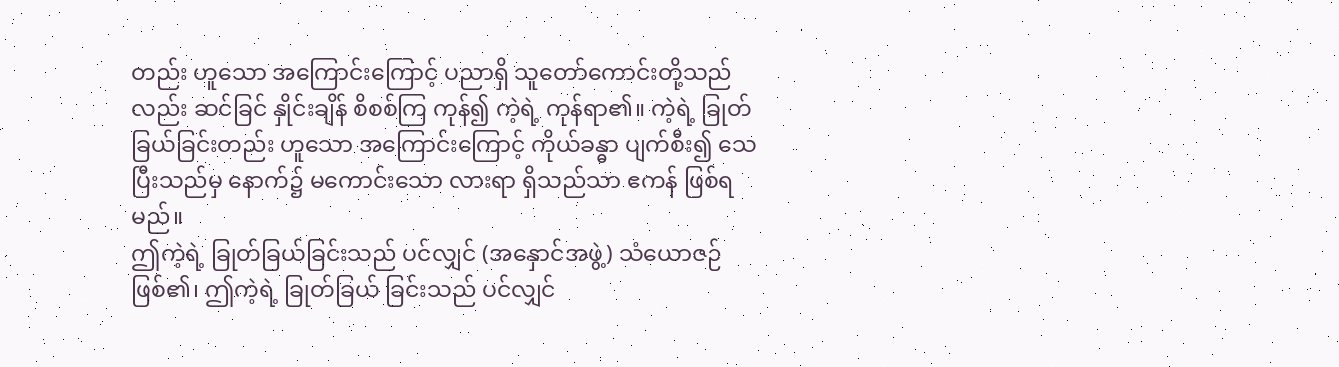တည်း ဟူသော အကြောင်းကြောင့် ပညာရှိ သူတော်ကောင်းတို့သည်လည်း ဆင်ခြင် နှိုင်းချိန် စိစစ်ကြ ကုန်၍ ကဲ့ရဲ့ ကုန်ရာ၏။ ကဲ့ရဲ့ ခြုတ်ခြယ်ခြင်းတည်း ဟူသော အကြောင်းကြောင့် ကိုယ်ခန္ဓာ ပျက်စီး၍ သေပြီးသည်မှ နောက်၌ မကောင်းသော လားရာ ရှိသည်သာ ဧကန် ဖြစ်ရမည်။
ဤကဲ့ရဲ့ ခြုတ်ခြယ်ခြင်းသည် ပင်လျှင် (အနှောင်အဖွဲ့) သံယောဇဉ် ဖြစ်၏၊ ဤကဲ့ရဲ့ ခြုတ်ခြယ် ခြင်းသည် ပင်လျှင်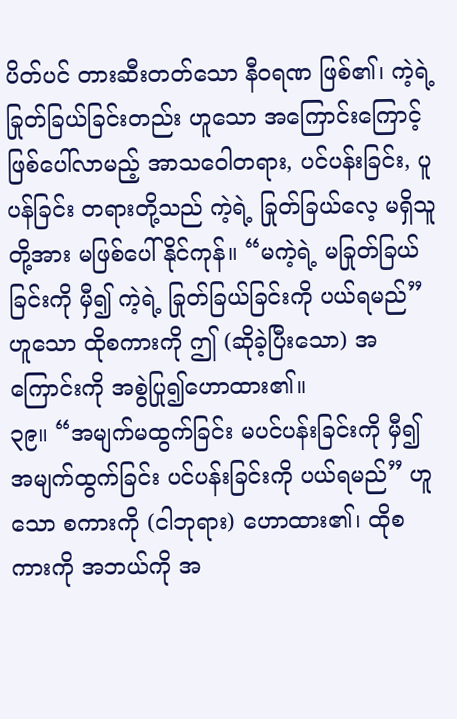ပိတ်ပင် တားဆီးတတ်သော နီဝရဏ ဖြစ်၏၊ ကဲ့ရဲ့ ခြုတ်ခြယ်ခြင်းတည်း ဟူသော အကြောင်းကြောင့် ဖြစ်ပေါ်လာမည့် အာသဝေါတရား, ပင်ပန်းခြင်း, ပူပန်ခြင်း တရားတို့သည် ကဲ့ရဲ့ ခြုတ်ခြယ်လေ့ မရှိသူတို့အား မဖြစ်ပေါ်နိုင်ကုန်။ “မကဲ့ရဲ့ မခြုတ်ခြယ်ခြင်းကို မှီ၍ ကဲ့ရဲ့ ခြုတ်ခြယ်ခြင်းကို ပယ်ရမည်” ဟူသော ထိုစကားကို ဤ (ဆိုခဲ့ပြီးသော) အကြောင်းကို အစွဲပြု၍ဟောထား၏။
၃၉။ “အမျက်မထွက်ခြင်း မပင်ပန်းခြင်းကို မှီ၍ အမျက်ထွက်ခြင်း ပင်ပန်းခြင်းကို ပယ်ရမည်” ဟူသော စကားကို (ငါဘုရား) ဟောထား၏၊ ထိုစကားကို အဘယ်ကို အ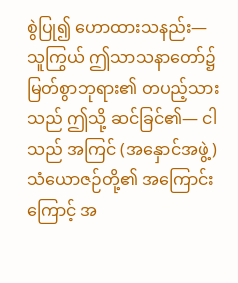စွဲပြု၍ ဟောထားသနည်း— သူကြွယ် ဤသာသနာတော်၌ မြတ်စွာဘုရား၏ တပည့်သားသည် ဤသို့ ဆင်ခြင်၏— ငါသည် အကြင် (အနှောင်အဖွဲ့) သံယောဇဉ်တို့၏ အကြောင်းကြောင့် အ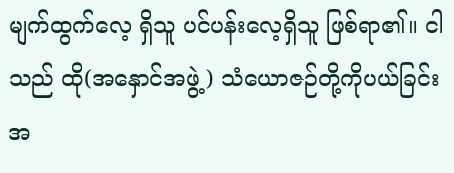မျက်ထွက်လေ့ ရှိသူ ပင်ပန်းလေ့ရှိသူ ဖြစ်ရာ၏။ ငါသည် ထို(အနှောင်အဖွဲ့) သံယောဇဉ်တို့ကိုပယ်ခြင်း အ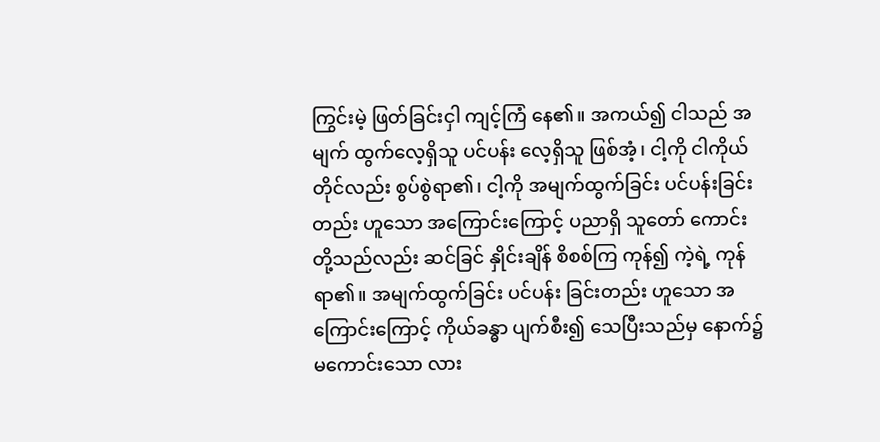ကြွင်းမဲ့ ဖြတ်ခြင်းငှါ ကျင့်ကြံ နေ၏။ အကယ်၍ ငါသည် အမျက် ထွက်လေ့ရှိသူ ပင်ပန်း လေ့ရှိသူ ဖြစ်အံ့၊ ငါ့ကို ငါကိုယ်တိုင်လည်း စွပ်စွဲရာ၏၊ ငါ့ကို အမျက်ထွက်ခြင်း ပင်ပန်းခြင်းတည်း ဟူသော အကြောင်းကြောင့် ပညာရှိ သူတော် ကောင်း တို့သည်လည်း ဆင်ခြင် နှိုင်းချိန် စိစစ်ကြ ကုန်၍ ကဲ့ရဲ့ ကုန်ရာ၏။ အမျက်ထွက်ခြင်း ပင်ပန်း ခြင်းတည်း ဟူသော အကြောင်းကြောင့် ကိုယ်ခန္ဓာ ပျက်စီး၍ သေပြီးသည်မှ နောက်၌ မကောင်းသော လား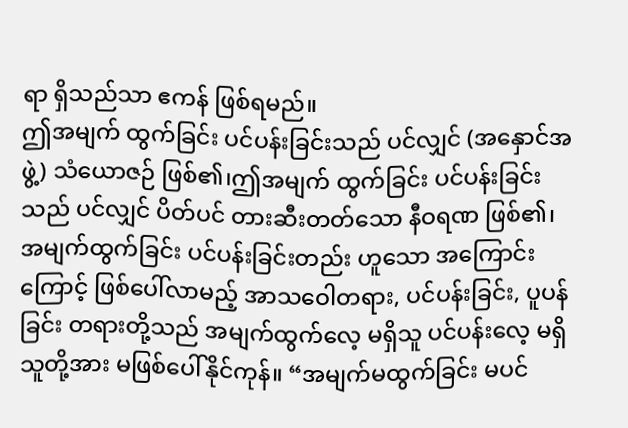ရာ ရှိသည်သာ ဧကန် ဖြစ်ရမည်။
ဤအမျက် ထွက်ခြင်း ပင်ပန်းခြင်းသည် ပင်လျှင် (အနှောင်အဖွဲ့) သံယောဇဉ် ဖြစ်၏၊ဤအမျက် ထွက်ခြင်း ပင်ပန်းခြင်းသည် ပင်လျှင် ပိတ်ပင် တားဆီးတတ်သော နီဝရဏ ဖြစ်၏၊ အမျက်ထွက်ခြင်း ပင်ပန်းခြင်းတည်း ဟူသော အကြောင်းကြောင့် ဖြစ်ပေါ်လာမည့် အာသဝေါတရား, ပင်ပန်းခြင်း, ပူပန်ခြင်း တရားတို့သည် အမျက်ထွက်လေ့ မရှိသူ ပင်ပန်းလေ့ မရှိသူတို့အား မဖြစ်ပေါ်နိုင်ကုန်။ “အမျက်မထွက်ခြင်း မပင်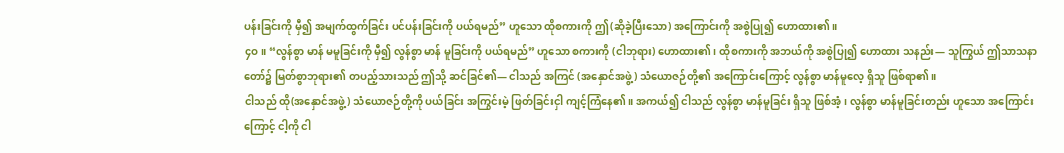ပန်းခြင်းကို မှီ၍ အမျက်ထွက်ခြင်း ပင်ပန်းခြင်းကို ပယ်ရမည်” ဟူသော ထိုစကားကို ဤ(ဆိုခဲ့ပြီးသော) အကြောင်းကို အစွဲပြု၍ ဟောထား၏။
၄ဝ။ “လွန်စွာ မာန် မမူခြင်းကို မှီ၍ လွန်စွာ မာန် မူခြင်းကို ပယ်ရမည်” ဟူသော စကားကို (ငါဘုရား) ဟောထား၏၊ ထိုစကားကို အဘယ်ကို အစွဲပြု၍ ဟောထား သနည်း— သူကြွယ် ဤသာသနာ တော်၌ မြတ်စွာဘုရား၏ တပည့်သားသည် ဤသို့ ဆင်ခြင်၏— ငါသည် အကြင် (အနှောင်အဖွဲ့) သံယောဇဉ်တို့၏ အကြောင်းကြောင့် လွန်စွာ မာန်မူလေ့ ရှိသူ ဖြစ်ရာ၏။
ငါသည် ထို(အနှောင်အဖွဲ့) သံယောဇဉ်တို့ကို ပယ်ခြင်း အကြွင်းမဲ့ ဖြတ်ခြင်းငှါ ကျင့်ကြံနေ၏။ အကယ်၍ ငါသည် လွန်စွာ မာန်မူခြင်း ရှိသူ ဖြစ်အံ့၊ လွန်စွာ မာန်မူခြင်းတည်း ဟူသော အကြောင်း ကြောင့် ငါ့ကို ငါ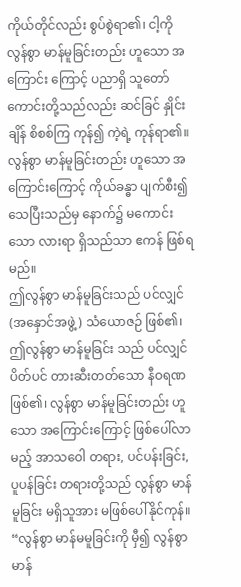ကိုယ်တိုင်လည်း စွပ်စွဲရာ၏၊ ငါ့ကို လွန်စွာ မာန်မူခြင်းတည်း ဟူသော အကြောင်း ကြောင့် ပညာရှိ သူတော်ကောင်းတို့သည်လည်း ဆင်ခြင် နှိုင်းချိန် စိစစ်ကြ ကုန်၍ ကဲ့ရဲ့ ကုန်ရာ၏။ လွန်စွာ မာန်မူခြင်းတည်း ဟူသော အကြောင်းကြောင့် ကိုယ်ခန္ဓာ ပျက်စီး၍ သေပြီးသည်မှ နောက်၌ မကောင်းသော လားရာ ရှိသည်သာ ဧကန် ဖြစ်ရမည်။
ဤလွန်စွာ မာန်မူခြင်းသည် ပင်လျှင် (အနှောင်အဖွဲ့) သံယောဇဉ် ဖြစ်၏၊ ဤလွန်စွာ မာန်မူခြင်း သည် ပင်လျှင် ပိတ်ပင် တားဆီးတတ်သော နီဝရဏ ဖြစ်၏၊ လွန်စွာ မာန်မူခြင်းတည်း ဟူသော အကြောင်းကြောင့် ဖြစ်ပေါ်လာမည့် အာသဝေါ တရား, ပင်ပန်းခြင်း, ပူပန်ခြင်း တရားတို့သည် လွန်စွာ မာန်မူခြင်း မရှိသူအား မဖြစ်ပေါ်နိုင်ကုန်။ “လွန်စွာ မာန်မမူခြင်းကို မှီ၍ လွန်စွာ မာန်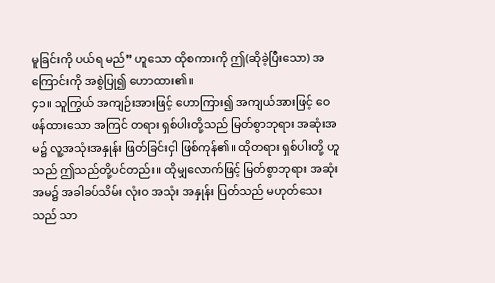မူခြင်းကို ပယ်ရ မည်” ဟူသော ထိုစကားကို ဤ(ဆိုခဲ့ပြီးသော) အကြောင်းကို အစွဲပြု၍ ဟောထား၏။
၄၁။ သူကြွယ် အကျဉ်းအားဖြင့် ဟောကြား၍ အကျယ်အားဖြင့် ဝေဖန်ထားသော အကြင် တရား ရှစ်ပါးတို့သည် မြတ်စွာဘုရား အဆုံးအမ၌ လူ့အသုံးအနှုန်း ဖြတ်ခြင်းငှါ ဖြစ်ကုန်၏။ ထိုတရား ရှစ်ပါးတို့ ဟူသည် ဤသည်တို့ပင်တည်း။ ထိုမျှလောက်ဖြင့် မြတ်စွာဘုရား အဆုံးအမ၌ အခါခပ်သိမ်း လုံးဝ အသုံး အနှုန်း ပြတ်သည် မဟုတ်သေးသည် သာ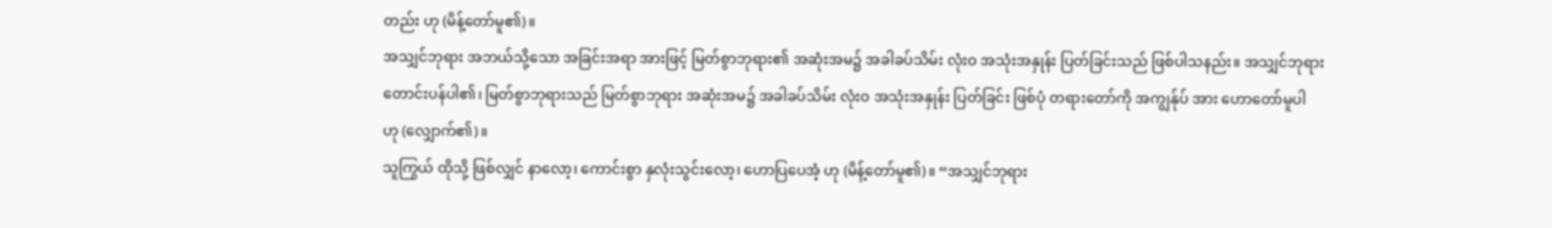တည်း ဟု (မိန့်တော်မူ၏)။
အသျှင်ဘုရား အဘယ်သို့သော အခြင်းအရာ အားဖြင့် မြတ်စွာဘုရား၏ အဆုံးအမ၌ အခါခပ်သိမ်း လုံးဝ အသုံးအနှုန်း ပြတ်ခြင်းသည် ဖြစ်ပါသနည်း။ အသျှင်ဘုရား တောင်းပန်ပါ၏၊ မြတ်စွာဘုရားသည် မြတ်စွာဘုရား အဆုံးအမ၌ အခါခပ်သိမ်း လုံးဝ အသုံးအနှုန်း ပြတ်ခြင်း ဖြစ်ပုံ တရားတော်ကို အကျွန်ုပ် အား ဟောတော်မူပါ ဟု (လျှောက်၏)။
သူကြွယ် ထိုသို့ ဖြစ်လျှင် နာလော့၊ ကောင်းစွာ နှလုံးသွင်းလော့၊ ဟောပြပေအံ့ ဟု (မိန့်တော်မူ၏)။ “အသျှင်ဘုရား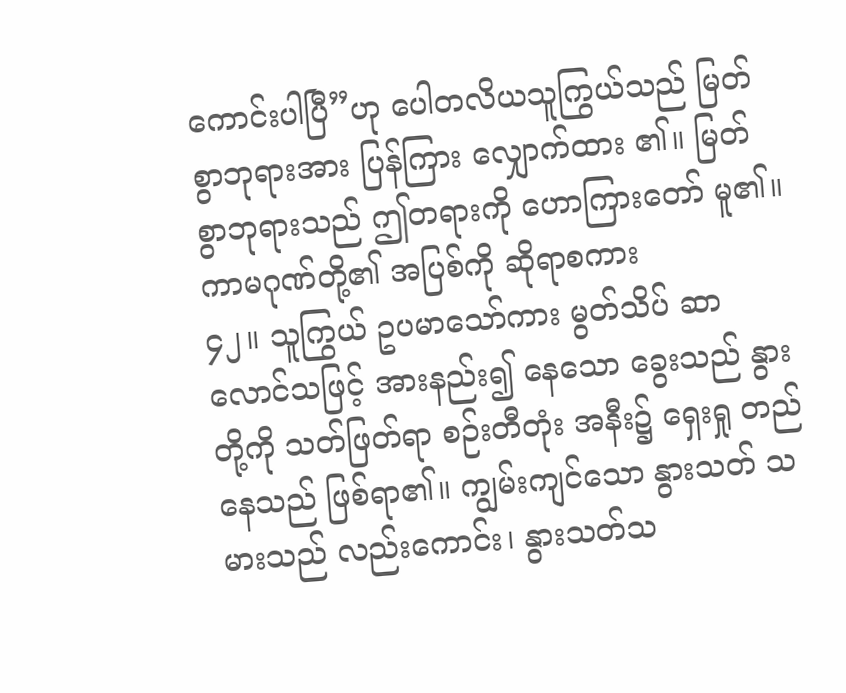ကောင်းပါပြီ”ဟု ပေါတလိယသူကြွယ်သည် မြတ်စွာဘုရားအား ပြန်ကြား လျှောက်ထား ၏။ မြတ်စွာဘုရားသည် ဤတရားကို ဟောကြားတော် မူ၏။
ကာမဂုဏ်တို့၏ အပြစ်ကို ဆိုရာစကား
၄၂။ သူကြွယ် ဥပမာသော်ကား မွတ်သိပ် ဆာလောင်သဖြင့် အားနည်း၍ နေသော ခွေးသည် နွားတို့ကို သတ်ဖြတ်ရာ စဉ်းတီတုံး အနီး၌ ရှေးရှု တည်နေသည် ဖြစ်ရာ၏။ ကျွမ်းကျင်သော နွားသတ် သမားသည် လည်းကောင်း၊ နွားသတ်သ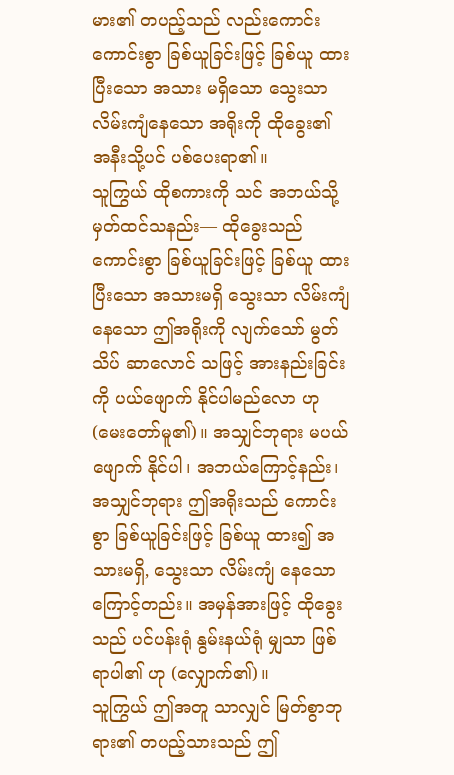မား၏ တပည့်သည် လည်းကောင်း ကောင်းစွာ ခြစ်ယူခြင်းဖြင့် ခြစ်ယူ ထားပြီးသော အသား မရှိသော သွေးသာ လိမ်းကျံနေသော အရိုးကို ထိုခွေး၏ အနီးသို့ပင် ပစ်ပေးရာ၏။
သူကြွယ် ထိုစကားကို သင် အဘယ်သို့ မှတ်ထင်သနည်း— ထိုခွေးသည် ကောင်းစွာ ခြစ်ယူခြင်းဖြင့် ခြစ်ယူ ထားပြီးသော အသားမရှိ သွေးသာ လိမ်းကျံနေသော ဤအရိုးကို လျက်သော် မွတ်သိပ် ဆာလောင် သဖြင့် အားနည်းခြင်းကို ပယ်ဖျောက် နိုင်ပါမည်လော ဟု (မေးတော်မူ၏)။ အသျှင်ဘုရား မပယ်ဖျောက် နိုင်ပါ၊ အဘယ်ကြောင့်နည်း၊ အသျှင်ဘုရား ဤအရိုးသည် ကောင်းစွာ ခြစ်ယူခြင်းဖြင့် ခြစ်ယူ ထား၍ အသားမရှိ, သွေးသာ လိမ်းကျံ နေသောကြောင့်တည်း။ အမှန်အားဖြင့် ထိုခွေးသည် ပင်ပန်းရုံ နွမ်းနယ်ရုံ မျှသာ ဖြစ်ရာပါ၏ ဟု (လျှောက်၏)။
သူကြွယ် ဤအတူ သာလျှင် မြတ်စွာဘုရား၏ တပည့်သားသည် ဤ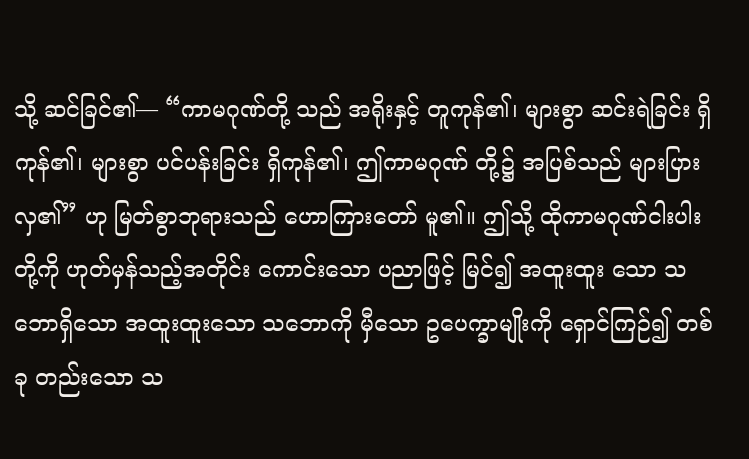သို့ ဆင်ခြင်၏— “ကာမဂုဏ်တို့ သည် အရိုးနှင့် တူကုန်၏၊ များစွာ ဆင်းရဲခြင်း ရှိကုန်၏၊ များစွာ ပင်ပန်းခြင်း ရှိကုန်၏၊ ဤကာမဂုဏ် တို့၌ အပြစ်သည် များပြား လှ၏” ဟု မြတ်စွာဘုရားသည် ဟောကြားတော် မူ၏။ ဤသို့ ထိုကာမဂုဏ်ငါးပါးတို့ကို ဟုတ်မှန်သည့်အတိုင်း ကောင်းသော ပညာဖြင့် မြင်၍ အထူးထူး သော သဘောရှိသော အထူးထူးသော သဘောကို မှီသော ဥပေက္ခာမျိုးကို ရှောင်ကြဉ်၍ တစ်ခု တည်းသော သ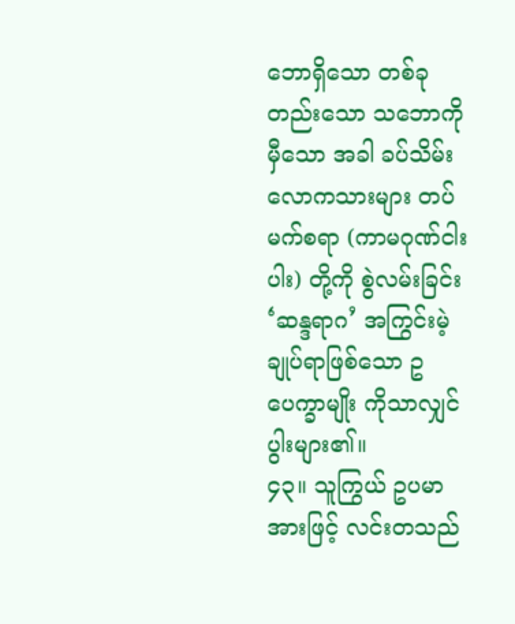ဘောရှိသော တစ်ခုတည်းသော သဘောကို မှီသော အခါ ခပ်သိမ်း လောကသားများ တပ်မက်စရာ (ကာမဂုဏ်ငါးပါး) တို့ကို စွဲလမ်းခြင်း ‘ဆန္ဒရာဂ’ အကြွင်းမဲ့ ချုပ်ရာဖြစ်သော ဥပေက္ခာမျိုး ကိုသာလျှင် ပွါးများ၏။
၄၃။ သူကြွယ် ဥပမာအားဖြင့် လင်းတသည်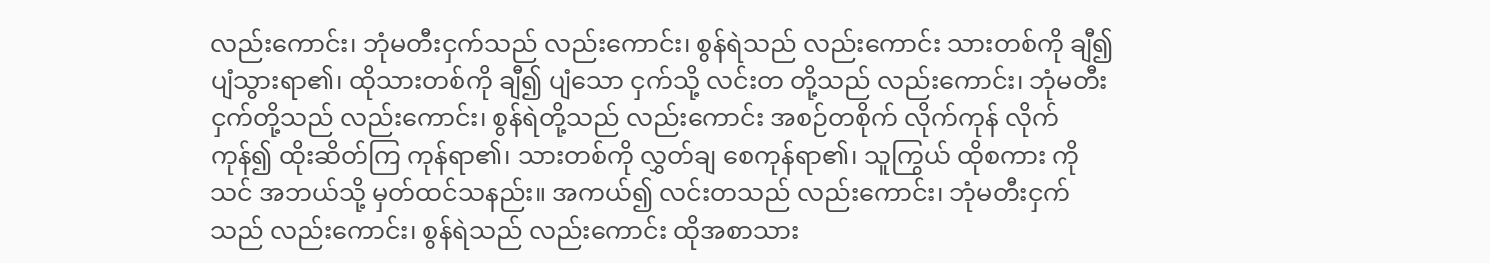လည်းကောင်း၊ ဘုံမတီးငှက်သည် လည်းကောင်း၊ စွန်ရဲသည် လည်းကောင်း သားတစ်ကို ချီ၍ ပျံသွားရာ၏၊ ထိုသားတစ်ကို ချီ၍ ပျံသော ငှက်သို့ လင်းတ တို့သည် လည်းကောင်း၊ ဘုံမတီးငှက်တို့သည် လည်းကောင်း၊ စွန်ရဲတို့သည် လည်းကောင်း အစဉ်တစိုက် လိုက်ကုန် လိုက်ကုန်၍ ထိုးဆိတ်ကြ ကုန်ရာ၏၊ သားတစ်ကို လွှတ်ချ စေကုန်ရာ၏၊ သူကြွယ် ထိုစကား ကို သင် အဘယ်သို့ မှတ်ထင်သနည်း။ အကယ်၍ လင်းတသည် လည်းကောင်း၊ ဘုံမတီးငှက်သည် လည်းကောင်း၊ စွန်ရဲသည် လည်းကောင်း ထိုအစာသား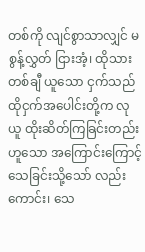တစ်ကို လျင်စွာသာလျှင် မစွန့်လွှတ် ငြားအံ့၊ ထိုသားတစ်ချီ ယူသော ငှက်သည် ထိုငှက်အပေါင်းတို့က လုယူ ထိုးဆိတ်ကြခြင်းတည်း ဟူသော အကြောင်းကြောင့် သေခြင်းသို့သော် လည်းကောင်း၊ သေ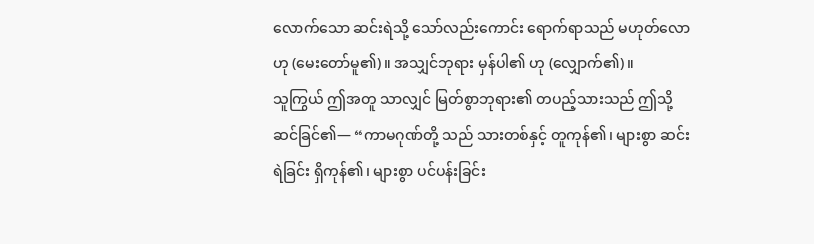လောက်သော ဆင်းရဲသို့ သော်လည်းကောင်း ရောက်ရာသည် မဟုတ်လော ဟု (မေးတော်မူ၏)။ အသျှင်ဘုရား မှန်ပါ၏ ဟု (လျှောက်၏)။
သူကြွယ် ဤအတူ သာလျှင် မြတ်စွာဘုရား၏ တပည့်သားသည် ဤသို့ ဆင်ခြင်၏— “ကာမဂုဏ်တို့ သည် သားတစ်နှင့် တူကုန်၏၊ များစွာ ဆင်းရဲခြင်း ရှိကုန်၏၊ များစွာ ပင်ပန်းခြင်း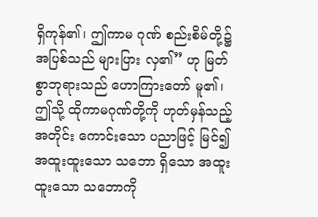ရှိကုန်၏၊ ဤကာမ ဂုဏ် စည်းစိမ်တို့၌ အပြစ်သည် များပြား လှ၏” ဟု မြတ်စွာဘုရားသည် ဟောကြားတော် မူ၏၊ ဤသို့ ထိုကာမဂုဏ်တို့ကို ဟုတ်မှန်သည့် အတိုင်း ကောင်းသော ပညာဖြင့် မြင်၍ အထူးထူးသော သဘော ရှိသော အထူးထူးသော သဘောကို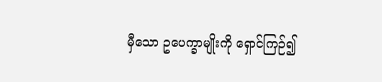မှီသော ဥပေက္ခာမျိုးကို ရှောင်ကြဉ်၍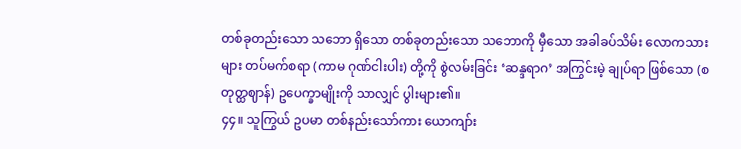တစ်ခုတည်းသော သဘော ရှိသော တစ်ခုတည်းသော သဘောကို မှီသော အခါခပ်သိမ်း လောကသားများ တပ်မက်စရာ (ကာမ ဂုဏ်ငါးပါး) တို့ကို စွဲလမ်းခြင်း ‘ဆန္ဒရာဂ’ အကြွင်းမဲ့ ချုပ်ရာ ဖြစ်သော (စတုတ္ထဈာန်) ဥပေက္ခာမျိုးကို သာလျှင် ပွါးများ၏။
၄၄။ သူကြွယ် ဥပမာ တစ်နည်းသော်ကား ယောကျာ်း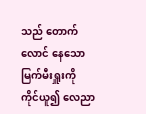သည် တောက်လောင် နေသော မြက်မီးရှူးကို ကိုင်ယူ၍ လေညာ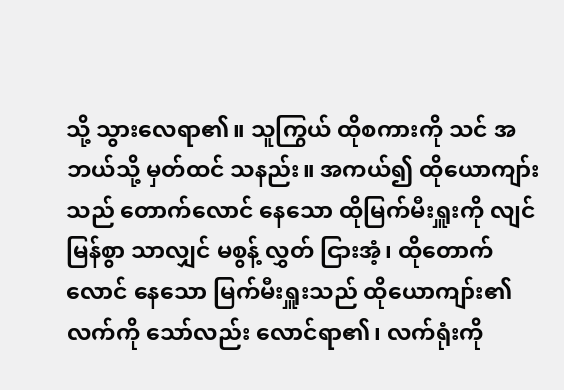သို့ သွားလေရာ၏။ သူကြွယ် ထိုစကားကို သင် အဘယ်သို့ မှတ်ထင် သနည်း။ အကယ်၍ ထိုယောကျာ်းသည် တောက်လောင် နေသော ထိုမြက်မီးရှူးကို လျင်မြန်စွာ သာလျှင် မစွန့် လွှတ် ငြားအံ့၊ ထိုတောက်လောင် နေသော မြက်မီးရှူးသည် ထိုယောကျာ်း၏ လက်ကို သော်လည်း လောင်ရာ၏၊ လက်ရုံးကို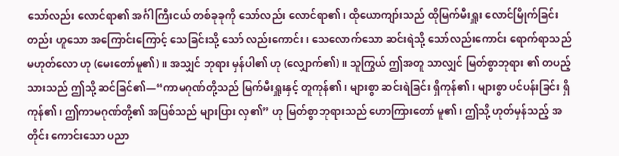သော်လည်း လောင်ရာ၏ အင်္ဂါကြီးငယ် တစ်ခုခုကို သော်လည်း လောင်ရာ၏၊ ထိုယောကျာ်းသည် ထိုမြက်မီးရှူး လောင်မြိုက်ခြင်းတည်း ဟူသော အကြောင်းကြောင့် သေခြင်းသို့ သော် လည်းကောင်း၊ သေလောက်သော ဆင်းရဲသို့ သော်လည်းကောင်း ရောက်ရာသည် မဟုတ်လော ဟု (မေးတော်မူ၏)။ အသျှင် ဘုရား မှန်ပါ၏ ဟု (လျှောက်၏)။ သူကြွယ် ဤအတူ သာလျှင် မြတ်စွာဘုရား ၏ တပည့်သားသည် ဤသို့ ဆင်ခြင်၏—“ကာမဂုဏ်တို့သည် မြက်မီးရှူးနှင့် တူကုန်၏၊ များစွာ ဆင်းရဲခြင်း ရှိကုန်၏၊ များစွာ ပင်ပန်းခြင်း ရှိကုန်၏၊ ဤကာမဂုဏ်တို့၏ အပြစ်သည် များပြား လှ၏” ဟု မြတ်စွာဘုရားသည် ဟောကြားတော် မူ၏၊ ဤသို့ ဟုတ်မှန်သည့် အတိုင်း ကောင်းသော ပညာ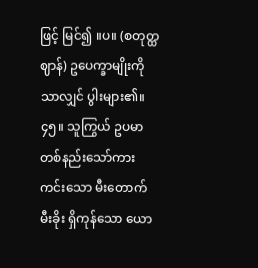ဖြင့် မြင်၍ ။ပ။ (စတုတ္ထဈာန်) ဥပေက္ခာမျိုးကို သာလျှင် ပွါးများ၏။
၄၅။ သူကြွယ် ဥပမာ တစ်နည်းသော်ကား ကင်းသော မီးတောက် မီးခိုး ရှိကုန်သော ယော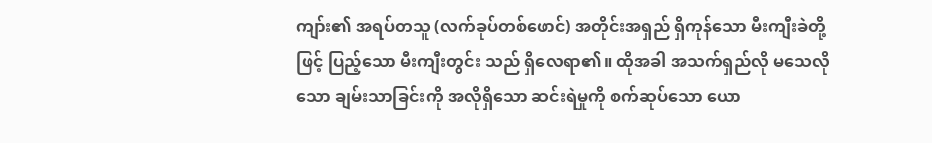ကျာ်း၏ အရပ်တသူ (လက်ခုပ်တစ်ဖောင်) အတိုင်းအရှည် ရှိကုန်သော မီးကျီးခဲတို့ဖြင့် ပြည့်သော မီးကျီးတွင်း သည် ရှိလေရာ၏။ ထိုအခါ အသက်ရှည်လို မသေလိုသော ချမ်းသာခြင်းကို အလိုရှိသော ဆင်းရဲမှုကို စက်ဆုပ်သော ယော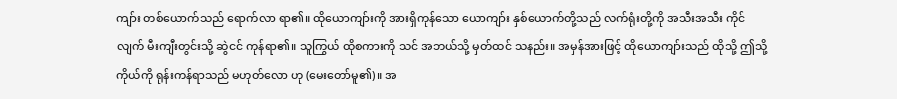ကျာ်း တစ်ယောက်သည် ရောက်လာ ရာ၏။ ထိုယောကျာ်းကို အားရှိကုန်သော ယောကျာ်း နှစ်ယောက်တို့သည် လက်ရုံးတို့ကို အသီးအသီး ကိုင်လျက် မီးကျီးတွင်းသို့ ဆွဲငင် ကုန်ရာ၏။ သူကြွယ် ထိုစကားကို သင် အဘယ်သို့ မှတ်ထင် သနည်း။ အမှန်အားဖြင့် ထိုယောကျာ်းသည် ထိုသို့ ဤသို့ ကိုယ်ကို ရုန်းကန်ရာသည် မဟုတ်လော ဟု (မေးတော်မူ၏)။ အ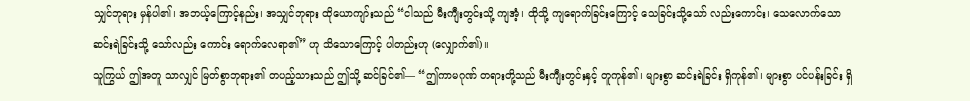သျှင်ဘုရား မှန်ပါ၏၊ အဘယ့်ကြောင့်နည်း၊ အသျှင်ဘုရား ထိုယောကျာ်းသည် “ငါသည် မီးကျီးတွင်းသို့ ကျအံ့၊ ထိုသို့ ကျရောက်ခြင်းကြောင့် သေခြင်းသို့သော် လည်းကောင်း၊ သေလောက်သော ဆင်းရဲခြင်းသို့ သော်လည်း ကောင်း ရောက်လေရာ၏” ဟု သိသောကြောင့် ပါတည်းဟု (လျှောက်၏)။
သူကြွယ် ဤအတူ သာလျှင် မြတ်စွာဘုရား၏ တပည့်သားသည် ဤသို့ ဆင်ခြင်၏— “ဤကာမဂုဏ် တရားတို့သည် မီးကျီးတွင်းနှင့် တူကုန်၏၊ များစွာ ဆင်းရဲခြင်း ရှိကုန်၏၊ များစွာ ပင်ပန်းခြင်း ရှိ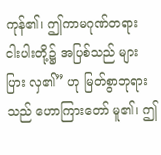ကုန်၏၊ ဤကာမဂုဏ်တရား ငါးပါးတို့၌ အပြစ်သည် များပြား လှ၏” ဟု မြတ်စွာဘုရားသည် ဟောကြားတော် မူ၏၊ ဤ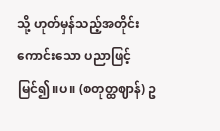သို့ ဟုတ်မှန်သည့်အတိုင်း ကောင်းသော ပညာဖြင့် မြင်၍။ပ။ (စတုတ္ထဈာန်) ဥ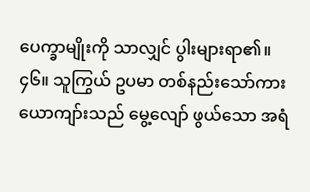ပေက္ခာမျိုးကို သာလျှင် ပွါးများရာ၏။
၄၆။ သူကြွယ် ဥပမာ တစ်နည်းသော်ကား ယောကျာ်းသည် မွေ့လျော် ဖွယ်သော အရံ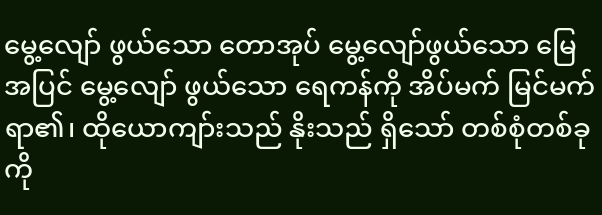မွေ့လျော် ဖွယ်သော တောအုပ် မွေ့လျော်ဖွယ်သော မြေအပြင် မွေ့လျော် ဖွယ်သော ရေကန်ကို အိပ်မက် မြင်မက် ရာ၏၊ ထိုယောကျာ်းသည် နိုးသည် ရှိသော် တစ်စုံတစ်ခုကို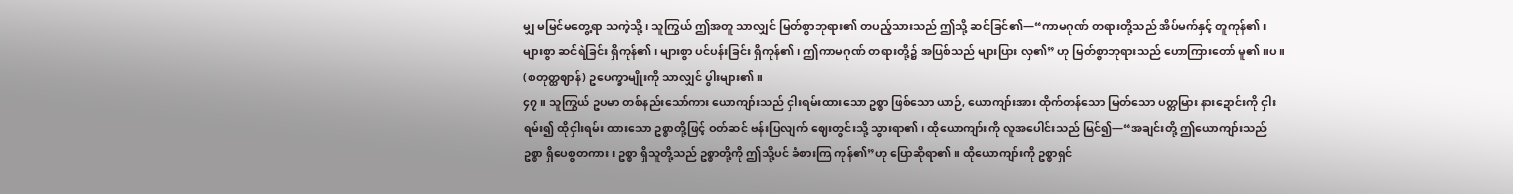မျှ မမြင်မတွေ့ရာ သကဲ့သို့၊ သူကြွယ် ဤအတူ သာလျှင် မြတ်စွာဘုရား၏ တပည့်သားသည် ဤသို့ ဆင်ခြင်၏—“ကာမဂုဏ် တရားတို့သည် အိပ်မက်နှင့် တူကုန်၏၊ များစွာ ဆင်ရဲခြင်း ရှိကုန်၏၊ များစွာ ပင်ပန်းခြင်း ရှိကုန်၏၊ ဤကာမဂုဏ် တရားတို့၌ အပြစ်သည် များပြား လှ၏” ဟု မြတ်စွာဘုရားသည် ဟောကြားတော် မူ၏။ပ။ (စတုတ္ထဈာန်) ဥပေက္ခာမျိုးကို သာလျှင် ပွါးများ၏။
၄၇။ သူကြွယ် ဥပမာ တစ်နည်းသော်ကား ယောကျာ်းသည် ငှါးရမ်းထားသော ဥစ္စာ ဖြစ်သော ယာဉ်, ယောကျာ်းအား ထိုက်တန်သော မြတ်သော ပတ္တမြား နားဍောင်းကို ငှါးရမ်း၍ ထိုငှါးရမ်း ထားသော ဥစ္စာတို့ဖြင့် ဝတ်ဆင် ဗန်းပြလျက် ဈေးတွင်းသို့ သွားရာ၏၊ ထိုယောကျာ်းကို လူအပေါင်းသည် မြင်၍—“အချင်းတို့ ဤယောကျာ်းသည် ဥစ္စာ ရှိပေစွတကား၊ ဥစ္စာ ရှိသူတို့သည် ဥစ္စာတို့ကို ဤသို့ပင် ခံစားကြ ကုန်၏”ဟု ပြောဆိုရာ၏။ ထိုယောကျာ်းကို ဥစ္စာရှင်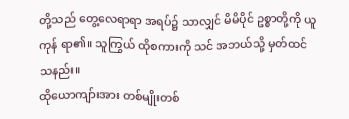တို့သည် တွေ့လေရာရာ အရပ်၌ သာလျှင် မိမိပိုင် ဥစ္စာတို့ကို ယူကုန် ရာ၏။ သူကြွယ် ထိုစကားကို သင် အဘယ်သို့ မှတ်ထင် သနည်း။
ထိုယောကျာ်းအား တစ်မျိုးတစ်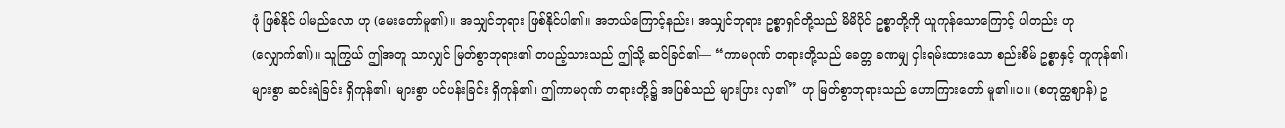ဖုံ ဖြစ်နိုင် ပါမည်လော ဟု (မေးတော်မူ၏)။ အသျှင်ဘုရား ဖြစ်နိုင်ပါ၏။ အဘယ်ကြောင့်နည်း၊ အသျှင်ဘုရား ဥစ္စာရှင်တို့သည် မိမိပိုင် ဥစ္စာတို့ကို ယူကုန်သောကြောင့် ပါတည်း ဟု (လျှောက်၏)။ သူကြွယ် ဤအတူ သာလျှင် မြတ်စွာဘုရား၏ တပည့်သားသည် ဤသို့ ဆင်ခြင်၏— “ကာမဂုဏ် တရားတို့သည် ခေတ္တ ခဏမျှ ငှါးရမ်းထားသော စည်းစိမ် ဥစ္စာနှင့် တူကုန်၏၊ များစွာ ဆင်းရဲခြင်း ရှိကုန်၏၊ များစွာ ပင်ပန်းခြင်း ရှိကုန်၏၊ ဤကာမဂုဏ် တရားတို့၌ အပြစ်သည် များပြား လှ၏” ဟု မြတ်စွာဘုရားသည် ဟောကြားတော် မူ၏။ပ။ (စတုတ္ထဈာန်) ဥ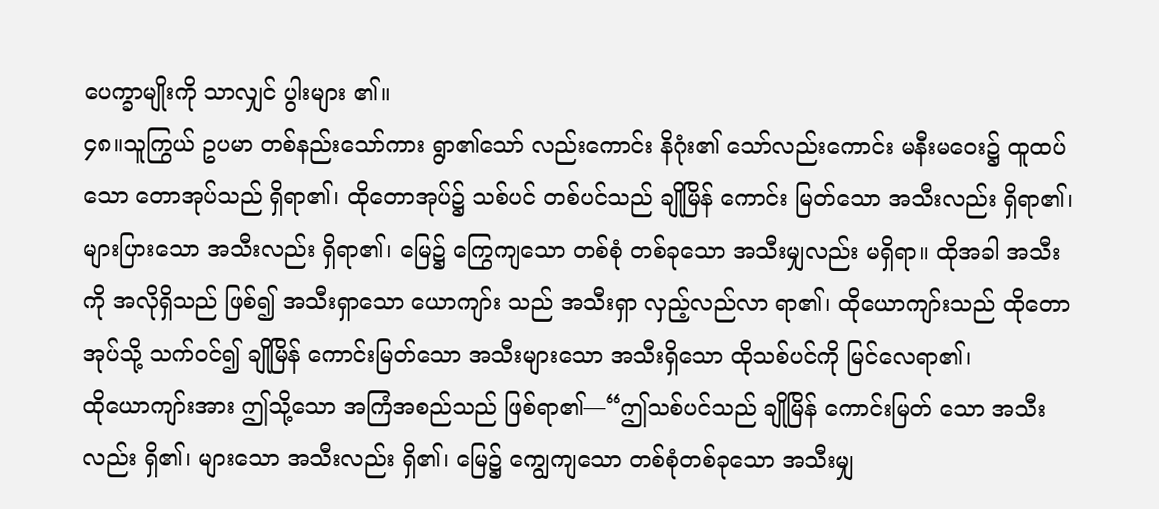ပေက္ခာမျိုးကို သာလျှင် ပွါးများ ၏။
၄၈။သူကြွယ် ဥပမာ တစ်နည်းသော်ကား ရွာ၏သော် လည်းကောင်း နိဂုံး၏ သော်လည်းကောင်း မနီးမဝေး၌ ထူထပ်သော တောအုပ်သည် ရှိရာ၏၊ ထိုတောအုပ်၌ သစ်ပင် တစ်ပင်သည် ချိုမြိန် ကောင်း မြတ်သော အသီးလည်း ရှိရာ၏၊ များပြားသော အသီးလည်း ရှိရာ၏၊ မြေ၌ ကြွေကျသော တစ်စုံ တစ်ခုသော အသီးမျှလည်း မရှိရာ။ ထိုအခါ အသီးကို အလိုရှိသည် ဖြစ်၍ အသီးရှာသော ယောကျာ်း သည် အသီးရှာ လှည့်လည်လာ ရာ၏၊ ထိုယောကျာ်းသည် ထိုတောအုပ်သို့ သက်ဝင်၍ ချိုမြိန် ကောင်းမြတ်သော အသီးများသော အသီးရှိသော ထိုသစ်ပင်ကို မြင်လေရာ၏၊
ထိုယောကျာ်းအား ဤသို့သော အကြံအစည်သည် ဖြစ်ရာ၏—“ဤသစ်ပင်သည် ချိုမြိန် ကောင်းမြတ် သော အသီးလည်း ရှိ၏၊ များသော အသီးလည်း ရှိ၏၊ မြေ၌ ကျွေကျသော တစ်စုံတစ်ခုသော အသီးမျှ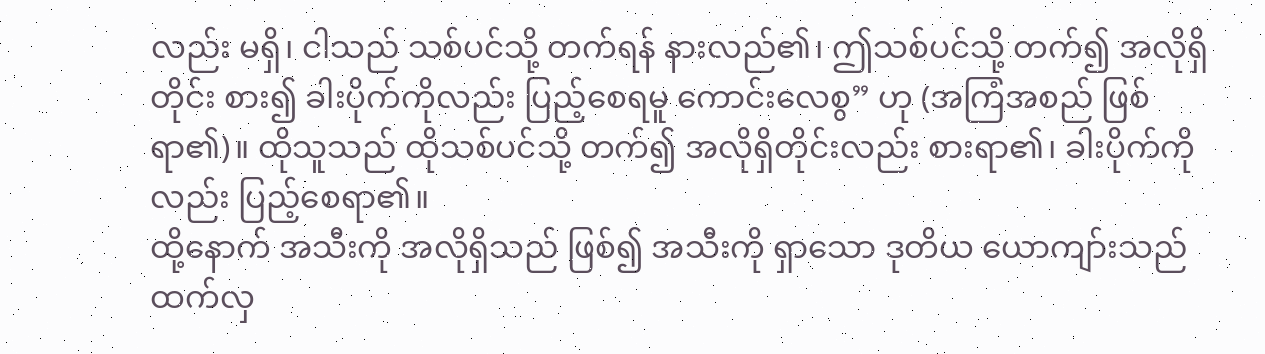လည်း မရှိ၊ ငါသည် သစ်ပင်သို့ တက်ရန် နားလည်၏၊ ဤသစ်ပင်သို့ တက်၍ အလိုရှိတိုင်း စား၍ ခါးပိုက်ကိုလည်း ပြည့်စေရမူ ကောင်းလေစွ” ဟု (အကြံအစည် ဖြစ်ရာ၏)။ ထိုသူသည် ထိုသစ်ပင်သို့ တက်၍ အလိုရှိတိုင်းလည်း စားရာ၏၊ ခါးပိုက်ကိုလည်း ပြည့်စေရာ၏။
ထို့နောက် အသီးကို အလိုရှိသည် ဖြစ်၍ အသီးကို ရှာသော ဒုတိယ ယောကျာ်းသည် ထက်လှ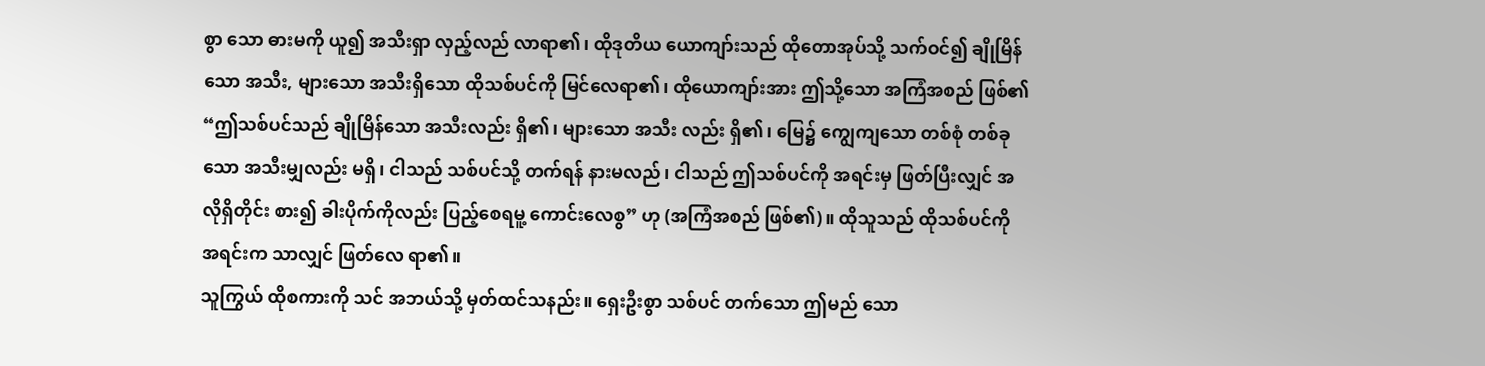စွာ သော ဓားမကို ယူ၍ အသီးရှာ လှည့်လည် လာရာ၏၊ ထိုဒုတိယ ယောကျာ်းသည် ထိုတောအုပ်သို့ သက်ဝင်၍ ချိုမြိန်သော အသီး, များသော အသီးရှိသော ထိုသစ်ပင်ကို မြင်လေရာ၏၊ ထိုယောကျာ်းအား ဤသို့သော အကြံအစည် ဖြစ်၏ “ဤသစ်ပင်သည် ချိုမြိန်သော အသီးလည်း ရှိ၏၊ များသော အသီး လည်း ရှိ၏၊ မြေ၌ ကျွေကျသော တစ်စုံ တစ်ခုသော အသီးမျှလည်း မရှိ၊ ငါသည် သစ်ပင်သို့ တက်ရန် နားမလည်၊ ငါသည် ဤသစ်ပင်ကို အရင်းမှ ဖြတ်ပြီးလျှင် အလိုရှိတိုင်း စား၍ ခါးပိုက်ကိုလည်း ပြည့်စေရမူ့ ကောင်းလေစွ” ဟု (အကြံအစည် ဖြစ်၏)။ ထိုသူသည် ထိုသစ်ပင်ကို အရင်းက သာလျှင် ဖြတ်လေ ရာ၏။
သူကြွယ် ထိုစကားကို သင် အဘယ်သို့ မှတ်ထင်သနည်း။ ရှေးဦးစွာ သစ်ပင် တက်သော ဤမည် သော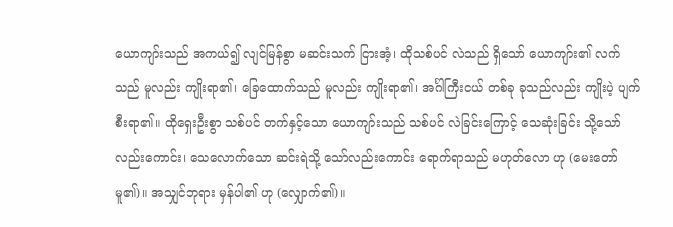ယောကျာ်းသည် အကယ်၍ လျင်မြန်စွာ မဆင်းသက် ငြားအံ့၊ ထိုသစ်ပင် လဲသည် ရှိသော် ယောကျာ်း၏ လက်သည် မူလည်း ကျိုးရာ၏၊ ခြေထောက်သည် မူလည်း ကျိုးရာ၏၊ အင်္ဂါကြီးငယ် တစ်ခု ခုသည်လည်း ကျိုးပဲ့ ပျက်စီးရာ၏။ ထိုရှေးဦးစွာ သစ်ပင် တက်နှင့်သော ယောကျာ်းသည် သစ်ပင် လဲခြင်းကြောင့် သေဆုံးခြင်း သို့သော် လည်းကောင်း၊ သေလောက်သော ဆင်းရဲသို့ သော်လည်းကောင်း ရောက်ရာသည် မဟုတ်လော ဟု (မေးတော် မူ၏)။ အသျှင်ဘုရား မှန်ပါ၏ ဟု (လျှောက်၏)။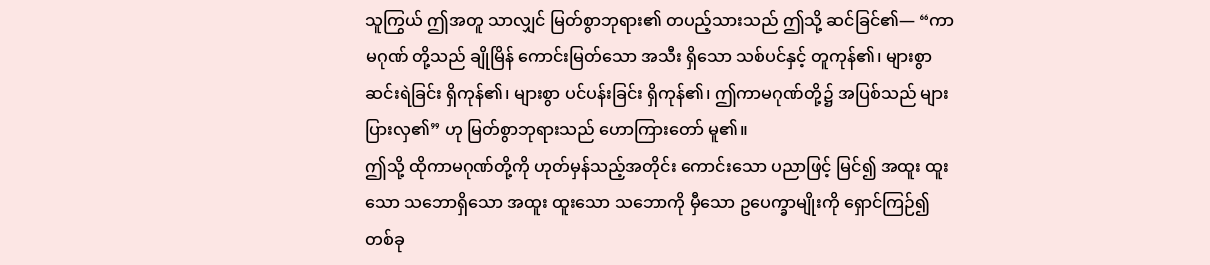သူကြွယ် ဤအတူ သာလျှင် မြတ်စွာဘုရား၏ တပည့်သားသည် ဤသို့ ဆင်ခြင်၏— “ကာမဂုဏ် တို့သည် ချိုမြိန် ကောင်းမြတ်သော အသီး ရှိသော သစ်ပင်နှင့် တူကုန်၏၊ များစွာ ဆင်းရဲခြင်း ရှိကုန်၏၊ များစွာ ပင်ပန်းခြင်း ရှိကုန်၏၊ ဤကာမဂုဏ်တို့၌ အပြစ်သည် များပြားလှ၏” ဟု မြတ်စွာဘုရားသည် ဟောကြားတော် မူ၏။
ဤသို့ ထိုကာမဂုဏ်တို့ကို ဟုတ်မှန်သည့်အတိုင်း ကောင်းသော ပညာဖြင့် မြင်၍ အထူး ထူးသော သဘောရှိသော အထူး ထူးသော သဘောကို မှီသော ဥပေက္ခာမျိုးကို ရှောင်ကြဉ်၍ တစ်ခု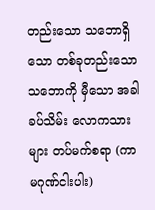တည်းသော သဘောရှိသော တစ်ခုတည်းသော သဘောကို မှီသော အခါခပ်သိမ်း လောကသားများ တပ်မက်စရာ (ကာမဂုဏ်ငါးပါး)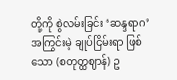တို့ကို စွဲလမ်းခြင်း ‘ဆန္ဒရာဂ’ အကြွင်းမဲ့ ချုပ်ငြိမ်းရာ ဖြစ်သော (စတုတ္ထဈာန်) ဥ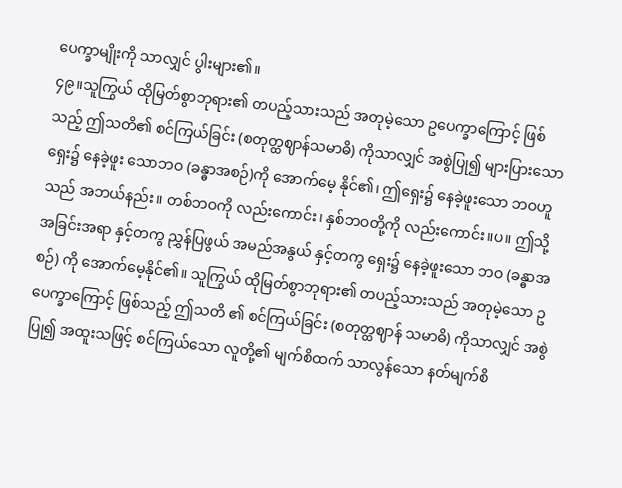ပေက္ခာမျိုးကို သာလျှင် ပွါးများ၏။
၄၉။သူကြွယ် ထိုမြတ်စွာဘုရား၏ တပည့်သားသည် အတုမဲ့သော ဥပေက္ခာကြောင့် ဖြစ်သည့် ဤသတိ၏ စင်ကြယ်ခြင်း (စတုတ္ထဈာန်သမာဓိ) ကိုသာလျှင် အစွဲပြု၍ များပြားသော ရှေး၌ နေခဲ့ဖူး သောဘဝ (ခန္ဓာအစဉ်)ကို အောက်မေ့ နိုင်၏၊ ဤရှေး၌ နေခဲ့ဖူးသော ဘဝဟူသည် အဘယ်နည်း။ တစ်ဘဝကို လည်းကောင်း၊ နှစ်ဘဝတို့ကို လည်းကောင်း။ပ။ ဤသို့ အခြင်းအရာ နှင့်တကွ ညွှန်ပြဖွယ် အမည်အနွယ် နှင့်တကွ ရှေး၌ နေခဲ့ဖူးသော ဘဝ (ခန္ဓာအစဉ်) ကို အောက်မေ့နိုင်၏။ သူကြွယ် ထိုမြတ်စွာဘုရား၏ တပည့်သားသည် အတုမဲ့သော ဥပေက္ခာကြောင့် ဖြစ်သည့် ဤသတိ ၏ စင်ကြယ်ခြင်း (စတုတ္ထဈာန် သမာဓိ) ကိုသာလျှင် အစွဲပြု၍ အထူးသဖြင့် စင်ကြယ်သော လူတို့၏ မျက်စိထက် သာလွန်သော နတ်မျက်စိ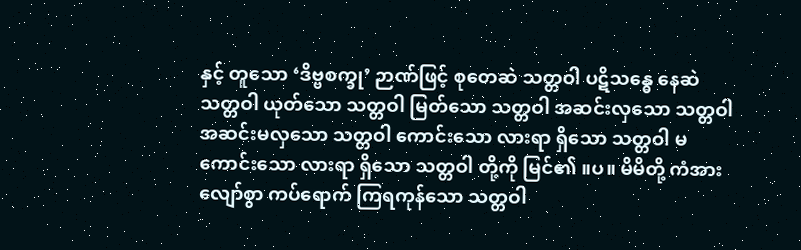နှင့် တူသော ‘ဒိဗ္ဗစက္ခု’ ဉာဏ်ဖြင့် စုတေဆဲ သတ္တဝါ ပဋိသန္ဓေ နေဆဲ သတ္တဝါ ယုတ်သော သတ္တဝါ မြတ်သော သတ္တဝါ အဆင်းလှသော သတ္တဝါ အဆင်းမလှသော သတ္တဝါ ကောင်းသော လားရာ ရှိသော သတ္တဝါ မကောင်းသော လားရာ ရှိသော သတ္တဝါ တို့ကို မြင်၏ ။ပ။ မိမိတို့ ကံအားလျော်စွာ ကပ်ရောက် ကြရကုန်သော သတ္တဝါ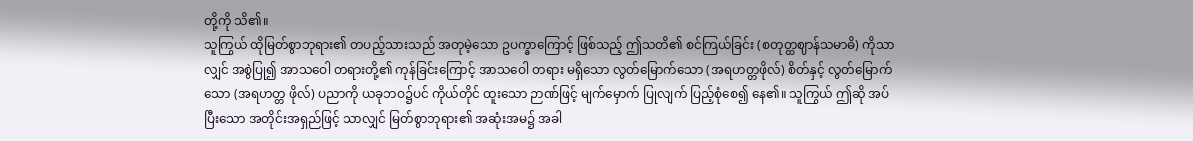တို့ကို သိ၏။
သူကြွယ် ထိုမြတ်စွာဘုရား၏ တပည့်သားသည် အတုမဲ့သော ဥပက္ခာကြောင့် ဖြစ်သည့် ဤသတိ၏ စင်ကြယ်ခြင်း (စတုတ္ထဈာန်သမာဓိ) ကိုသာလျှင် အစွဲပြု၍ အာသဝေါ တရားတို့၏ ကုန်ခြင်းကြောင့် အာသဝေါ တရား မရှိသော လွတ်မြောက်သော (အရဟတ္တဖိုလ်) စိတ်နှင့် လွတ်မြောက်သော (အရဟတ္တ ဖိုလ်) ပညာကို ယခုဘဝ၌ပင် ကိုယ်တိုင် ထူးသော ဉာဏ်ဖြင့် မျက်မှောက် ပြုလျက် ပြည့်စုံစေ၍ နေ၏။ သူကြွယ် ဤဆို အပ်ပြီးသော အတိုင်းအရှည်ဖြင့် သာလျှင် မြတ်စွာဘုရား၏ အဆုံးအမ၌ အခါ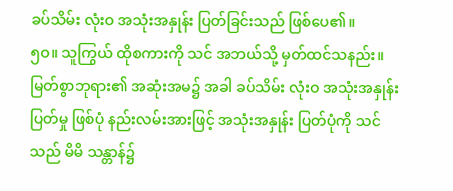ခပ်သိမ်း လုံးဝ အသုံးအနှုန်း ပြတ်ခြင်းသည် ဖြစ်ပေ၏။
၅ဝ။ သူကြွယ် ထိုစကားကို သင် အဘယ်သို့ မှတ်ထင်သနည်း။ မြတ်စွာဘုရား၏ အဆုံးအမ၌ အခါ ခပ်သိမ်း လုံးဝ အသုံးအနှုန်း ပြတ်မှု ဖြစ်ပုံ နည်းလမ်းအားဖြင့် အသုံးအနှုန်း ပြတ်ပုံကို သင်သည် မိမိ သန္တာန်၌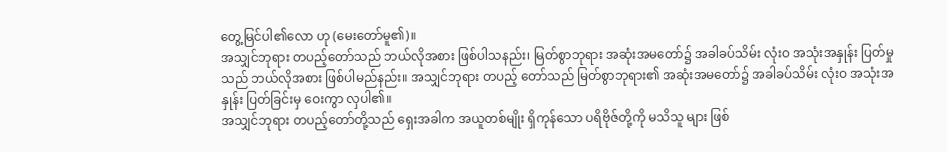တွေ့မြင်ပါ၏လော ဟု (မေးတော်မူ၏)။
အသျှင်ဘုရား တပည့်တော်သည် ဘယ်လိုအစား ဖြစ်ပါသနည်း၊ မြတ်စွာဘုရား အဆုံးအမတော်၌ အခါခပ်သိမ်း လုံးဝ အသုံးအနှုန်း ပြတ်မှုသည် ဘယ်လိုအစား ဖြစ်ပါမည်နည်း။ အသျှင်ဘုရား တပည့် တော်သည် မြတ်စွာဘုရား၏ အဆုံးအမတော်၌ အခါခပ်သိမ်း လုံးဝ အသုံးအနှုန်း ပြတ်ခြင်းမှ ဝေးကွာ လှပါ၏။
အသျှင်ဘုရား တပည့်တော်တို့သည် ရှေးအခါက အယူတစ်မျိုး ရှိကုန်သော ပရိဗိုဇ်တို့ကို မသိသူ များ ဖြစ်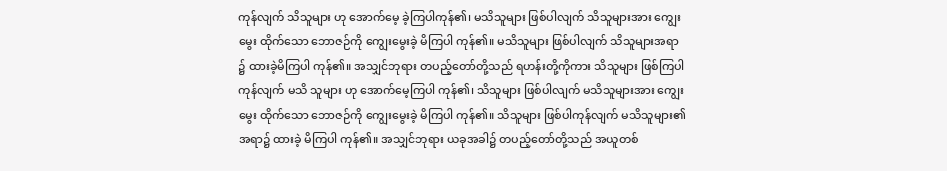ကုန်လျက် သိသူများ ဟု အောက်မေ့ ခဲ့ကြပါကုန်၏၊ မသိသူများ ဖြစ်ပါလျက် သိသူများအား ကျွေးမွေး ထိုက်သော ဘောဇဉ်ကို ကျွေးမွေးခဲ့ မိကြပါ ကုန်၏။ မသိသူများ ဖြစ်ပါလျက် သိသူများအရာ ၌ ထားခဲ့မိကြပါ ကုန်၏။ အသျှင်ဘုရား တပည့်တော်တို့သည် ရဟန်းတို့ကိုကား သိသူများ ဖြစ်ကြပါကုန်လျက် မသိ သူများ ဟု အောက်မေ့ကြပါ ကုန်၏၊ သိသူများ ဖြစ်ပါလျက် မသိသူများအား ကျွေးမွေး ထိုက်သော ဘောဇဉ်ကို ကျွေးမွေးခဲ့ မိကြပါ ကုန်၏။ သိသူများ ဖြစ်ပါကုန်လျက် မသိသူများ၏ အရာ၌ ထားခဲ့ မိကြပါ ကုန်၏။ အသျှင်ဘုရား ယခုအခါ၌ တပည့်တော်တို့သည် အယူတစ်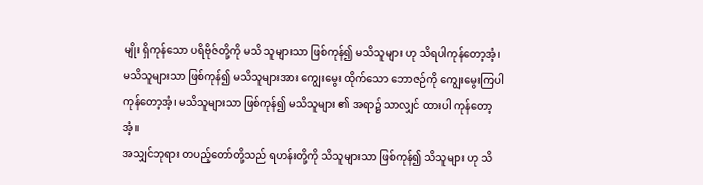မျိုး ရှိကုန်သော ပရိဗိုဇ်တို့ကို မသိ သူများသာ ဖြစ်ကုန်၍ မသိသူများ ဟု သိရပါကုန်တော့အံ့၊ မသိသူများသာ ဖြစ်ကုန်၍ မသိသူများအား ကျွေးမွေး ထိုက်သော ဘောဇဉ်ကို ကျွေးမွေးကြပါ ကုန်တော့အံ့၊ မသိသူများသာ ဖြစ်ကုန်၍ မသိသူများ ၏ အရာ၌ သာလျှင် ထားပါ ကုန်တော့အံ့။
အသျှင်ဘုရား တပည့်တော်တို့သည် ရဟန်းတို့ကို သိသူများသာ ဖြစ်ကုန်၍ သိသူများ ဟု သိ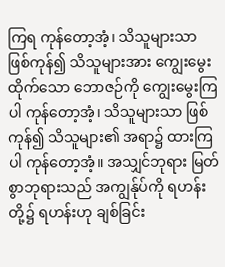ကြရ ကုန်တော့အံ့၊ သိသူများသာ ဖြစ်ကုန်၍ သိသူများအား ကျွေးမွေး ထိုက်သော ဘောဇဉ်ကို ကျွေးမွေးကြပါ ကုန်တော့အံ့၊ သိသူများသာ ဖြစ်ကုန်၍ သိသူများ၏ အရာ၌ ထားကြပါ ကုန်တော့အံ့။ အသျှင်ဘုရား မြတ်စွာဘုရားသည် အကျွန်ုပ်ကို ရဟန်းတို့၌ ရဟန်းဟု ချစ်ခြင်း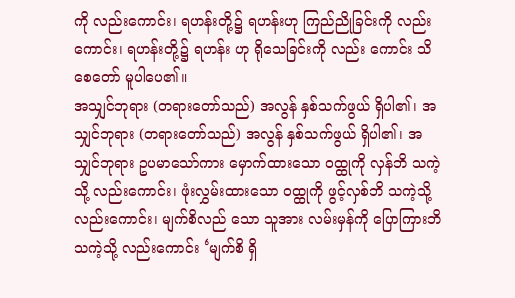ကို လည်းကောင်း၊ ရဟန်းတို့၌ ရဟန်းဟု ကြည်ညိုခြင်းကို လည်းကောင်း၊ ရဟန်းတို့၌ ရဟန်း ဟု ရိုသေခြင်းကို လည်း ကောင်း သိစေတော် မူပါပေ၏။
အသျှင်ဘုရား (တရားတော်သည်) အလွန် နှစ်သက်ဖွယ် ရှိပါ၏၊ အသျှင်ဘုရား (တရားတော်သည်) အလွန် နှစ်သက်ဖွယ် ရှိပါ၏၊ အသျှင်ဘုရား ဥပမာသော်ကား မှောက်ထားသော ဝထ္ထုကို လှန်ဘိ သကဲ့သို့ လည်းကောင်း၊ ဖုံးလွှမ်းထားသော ဝထ္ထုကို ဖွင့်လှစ်ဘိ သကဲ့သို့ လည်းကောင်း၊ မျက်စိလည် သော သူအား လမ်းမှန်ကို ပြောကြားဘိ သကဲ့သို့ လည်းကောင်း ‘မျက်စိ ရှိ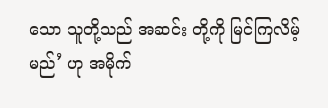သော သူတို့သည် အဆင်း တို့ကို မြင်ကြလိမ့်မည်’ ဟု အမိုက်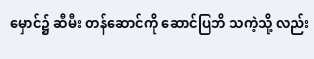မှောင်၌ ဆီမီး တန်ဆောင်ကို ဆောင်ပြဘိ သကဲ့သို့ လည်း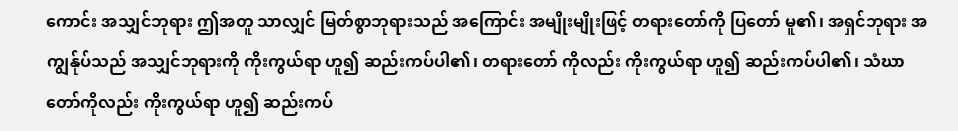ကောင်း အသျှင်ဘုရား ဤအတူ သာလျှင် မြတ်စွာဘုရားသည် အကြောင်း အမျိုးမျိုးဖြင့် တရားတော်ကို ပြတော် မူ၏၊ အရှင်ဘုရား အကျွန်ုပ်သည် အသျှင်ဘုရားကို ကိုးကွယ်ရာ ဟူ၍ ဆည်းကပ်ပါ၏၊ တရားတော် ကိုလည်း ကိုးကွယ်ရာ ဟူ၍ ဆည်းကပ်ပါ၏၊ သံဃာတော်ကိုလည်း ကိုးကွယ်ရာ ဟူ၍ ဆည်းကပ်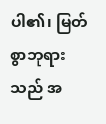ပါ၏၊ မြတ်စွာဘုရားသည် အ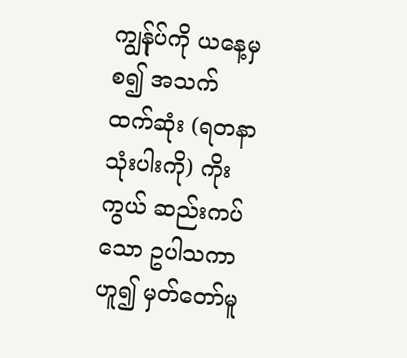ကျွန်ုပ်ကို ယနေ့မှ စ၍ အသက်ထက်ဆုံး (ရတနာသုံးပါးကို) ကိုးကွယ် ဆည်းကပ် သော ဥပါသကာဟူ၍ မှတ်တော်မူ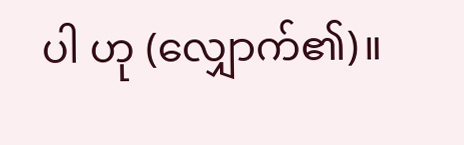ပါ ဟု (လျှောက်၏)။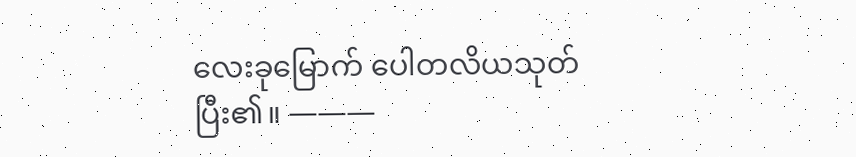လေးခုမြောက် ပေါတလိယသုတ် ပြီး၏။ ———